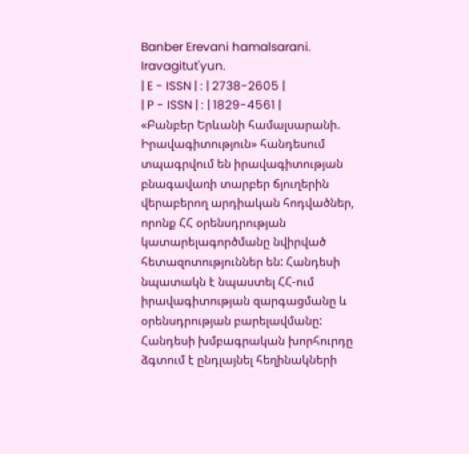Banber Erevani hamalsarani. Iravagitut'yun.
| E - ISSN | : | 2738-2605 |
| P - ISSN | : | 1829-4561 |
«Բանբեր Երևանի համալսարանի. Իրավագիտություն» հանդեսում տպագրվում են իրավագիտության բնագավառի տարբեր ճյուղերին վերաբերող արդիական հոդվածներ, որոնք ՀՀ օրենսդրության կատարելագործմանը նվիրված հետազոտություններ են: Հանդեսի նպատակն է նպաստել ՀՀ-ում իրավագիտության զարգացմանը և օրենսդրության բարելավմանը: Հանդեսի խմբագրական խորհուրդը ձգտում է ընդլայնել հեղինակների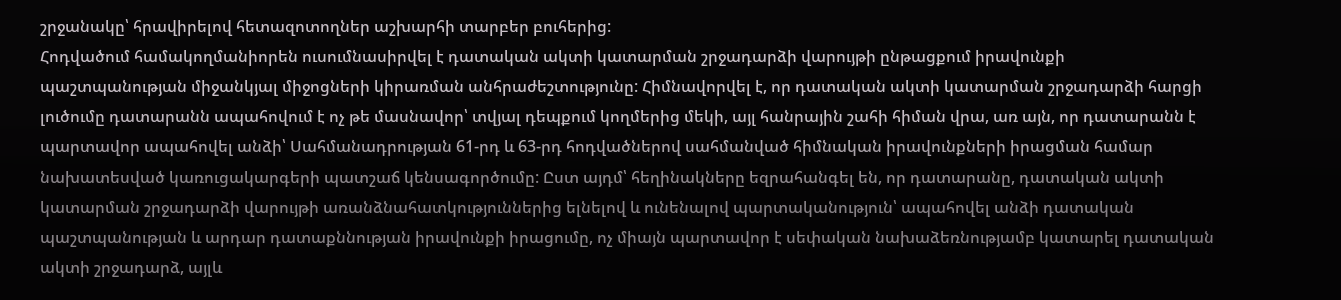շրջանակը՝ հրավիրելով հետազոտողներ աշխարհի տարբեր բուհերից:
Հոդվածում համակողմանիորեն ուսումնասիրվել է դատական ակտի կատարման շրջադարձի վարույթի ընթացքում իրավունքի պաշտպանության միջանկյալ միջոցների կիրառման անհրաժեշտությունը: Հիմնավորվել է, որ դատական ակտի կատարման շրջադարձի հարցի լուծումը դատարանն ապահովում է ոչ թե մասնավոր՝ տվյալ դեպքում կողմերից մեկի, այլ հանրային շահի հիման վրա, առ այն, որ դատարանն է պարտավոր ապահովել անձի՝ Սահմանադրության 61-րդ և 63-րդ հոդվածներով սահմանված հիմնական իրավունքների իրացման համար նախատեսված կառուցակարգերի պատշաճ կենսագործումը: Ըստ այդմ՝ հեղինակները եզրահանգել են, որ դատարանը, դատական ակտի կատարման շրջադարձի վարույթի առանձնահատկություններից ելնելով և ունենալով պարտականություն՝ ապահովել անձի դատական պաշտպանության և արդար դատաքննության իրավունքի իրացումը, ոչ միայն պարտավոր է սեփական նախաձեռնությամբ կատարել դատական ակտի շրջադարձ, այլև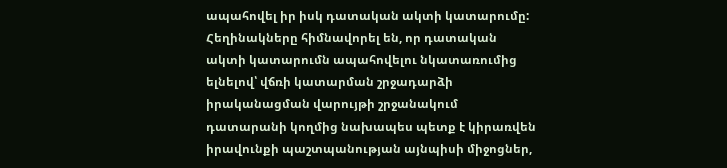ապահովել իր իսկ դատական ակտի կատարումը: Հեղինակները հիմնավորել են, որ դատական ակտի կատարումն ապահովելու նկատառումից ելնելով՝ վճռի կատարման շրջադարձի իրականացման վարույթի շրջանակում դատարանի կողմից նախապես պետք է կիրառվեն իրավունքի պաշտպանության այնպիսի միջոցներ,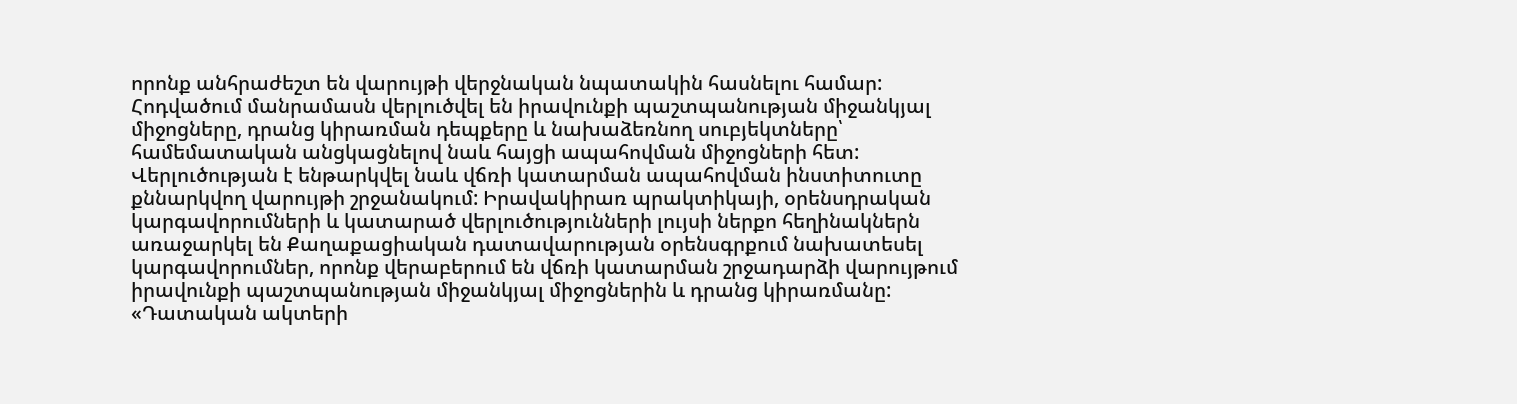որոնք անհրաժեշտ են վարույթի վերջնական նպատակին հասնելու համար:
Հոդվածում մանրամասն վերլուծվել են իրավունքի պաշտպանության միջանկյալ միջոցները, դրանց կիրառման դեպքերը և նախաձեռնող սուբյեկտները՝ համեմատական անցկացնելով նաև հայցի ապահովման միջոցների հետ: Վերլուծության է ենթարկվել նաև վճռի կատարման ապահովման ինստիտուտը քննարկվող վարույթի շրջանակում: Իրավակիրառ պրակտիկայի, օրենսդրական կարգավորումների և կատարած վերլուծությունների լույսի ներքո հեղինակներն առաջարկել են Քաղաքացիական դատավարության օրենսգրքում նախատեսել կարգավորումներ, որոնք վերաբերում են վճռի կատարման շրջադարձի վարույթում իրավունքի պաշտպանության միջանկյալ միջոցներին և դրանց կիրառմանը:
«Դատական ակտերի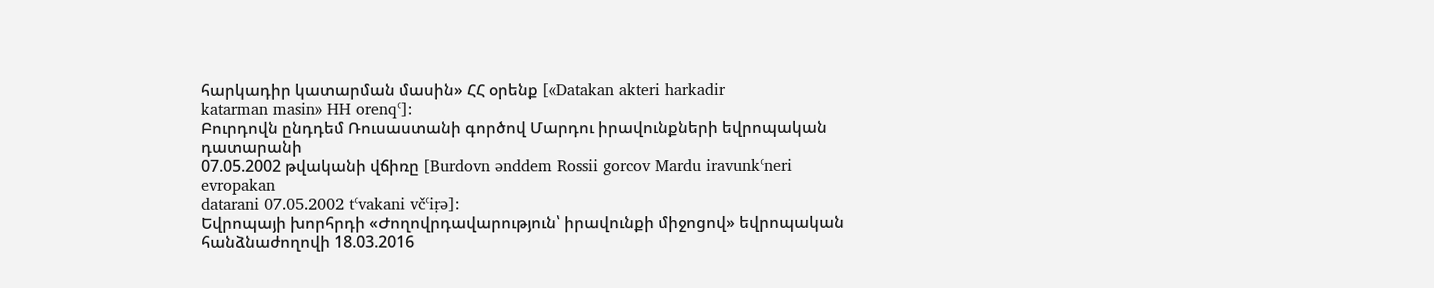հարկադիր կատարման մասին» ՀՀ օրենք [«Datakan akteri harkadir
katarman masin» HH orenqʿ]։
Բուրդովն ընդդեմ Ռուսաստանի գործով Մարդու իրավունքների եվրոպական դատարանի
07.05.2002 թվականի վճիռը [Burdovn ənddem Rossii gorcov Mardu iravunkʿneri evropakan
datarani 07.05.2002 tʿvakani včʿiṛə]։
Եվրոպայի խորհրդի «Ժողովրդավարություն՝ իրավունքի միջոցով» եվրոպական
հանձնաժողովի 18.03.2016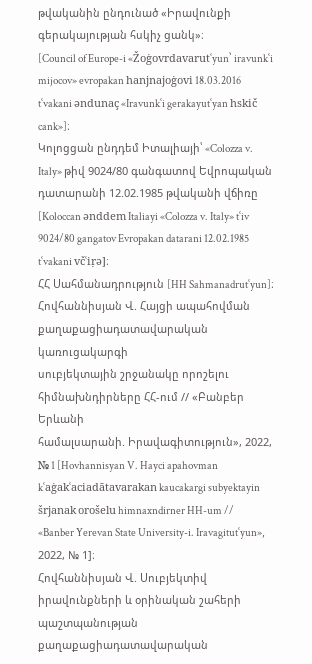թվականին ընդունած «Իրավունքի գերակայության հսկիչ ցանկ»։
[Council of Europe-i «Žoġovrdavarutʿyun՝ iravunkʿi mijocov» evropakan hanjnajoġovi 18.03.2016
tʿvakani əndunaç «Iravunkʿi gerakayutʿyan hskič cank»]։
Կոլոցցան ընդդեմ Իտալիայի՝ «Colozza v. Italy» թիվ 9024/80 գանգատով Եվրոպական
դատարանի 12.02.1985 թվականի վճիռը [Koloccan ənddem Italiayi «Colozza v. Italy» tʿiv
9024/80 gangatov Evropakan datarani 12.02.1985 tʿvakani včʿiṛə]։
ՀՀ Սահմանադրություն [HH Sahmanadrutʿyun]։
Հովհաննիսյան Վ. Հայցի ապահովման քաղաքացիադատավարական կառուցակարգի
սուբյեկտային շրջանակը որոշելու հիմնախնդիրները ՀՀ-ում // «Բանբեր Երևանի
համալսարանի. Իրավագիտություն», 2022, № 1 [Hovhannisyan V. Hayci apahovman
kʿaġakʿaciadātavarakan kaucakargi subyektayin šrjanak orošelu himnaxndirner HH-um //
«Banber Yerevan State University-i. Iravagitutʿyun», 2022, № 1]։
Հովհաննիսյան Վ. Սուբյեկտիվ իրավունքների և օրինական շահերի պաշտպանության
քաղաքացիադատավարական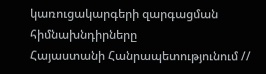կառուցակարգերի զարգացման հիմնախնդիրները
Հայաստանի Հանրապետությունում //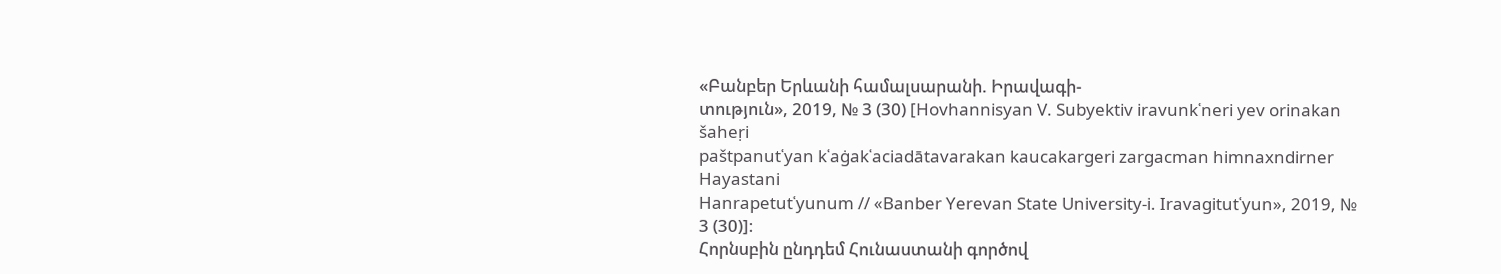«Բանբեր Երևանի համալսարանի. Իրավագի-
տություն», 2019, № 3 (30) [Hovhannisyan V. Subyektiv iravunkʿneri yev orinakan šaheṛi
paštpanutʿyan kʿaġakʿaciadātavarakan kaucakargeri zargacman himnaxndirner Hayastani
Hanrapetutʿyunum // «Banber Yerevan State University-i. Iravagitutʿyun», 2019, № 3 (30)]։
Հորնսբին ընդդեմ Հունաստանի գործով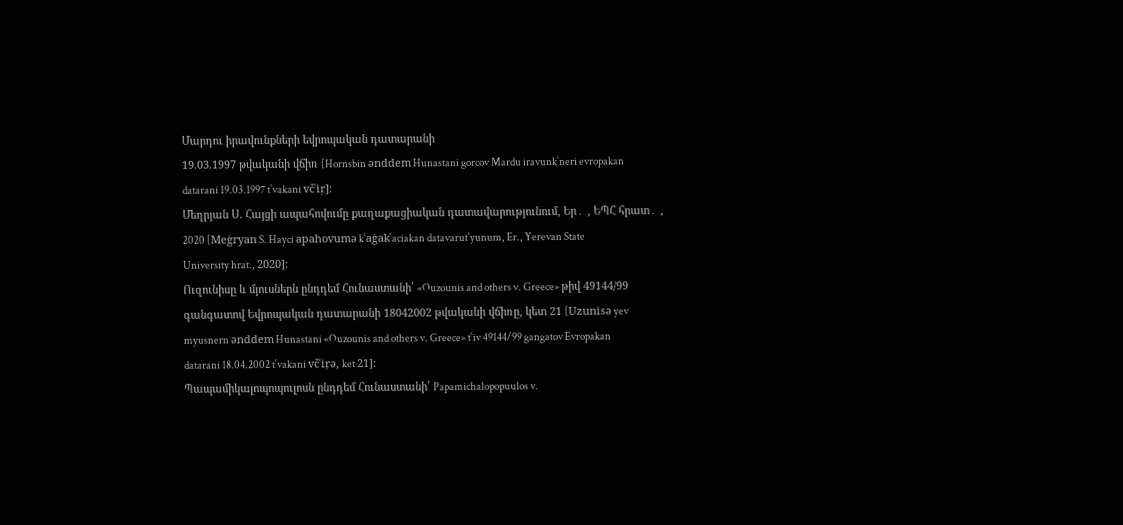Մարդու իրավունքների եվրոպական դատարանի
19.03.1997 թվականի վճիռ [Hornsbin ənddem Hunastani gorcov Mardu iravunkʿneri evropakan
datarani 19.03.1997 tʿvakani včʿiṛ]։
Մեղրյան Ս. Հայցի ապահովումը քաղաքացիական դատավարությունում, Եր․ , ԵՊՀ հրատ․ ,
2020 [Meġryan S. Hayci apahovumə kʿaġakʿaciakan datavarutʿyunum, Er., Yerevan State
University hrat., 2020]։
Ուզունիսը և մյուսներն ընդդեմ Հունաստանի՝ «Ouzounis and others v. Greece» թիվ 49144/99
գանգատով Եվրոպական դատարանի 18042002 թվականի վճիռը, կետ 21 [Uzunisə yev
myusnern ənddem Hunastani «Ouzounis and others v. Greece» tʿiv 49144/99 gangatov Evropakan
datarani 18.04.2002 tʿvakani včʿiṛə, ket 21]։
Պապամիկալոպոպուլոսն ընդդեմ Հունաստանի՝ Papamichalopopuulos v.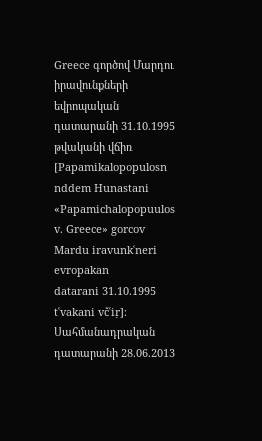Greece գործով Մարդու
իրավունքների եվրոպական դատարանի 31.10.1995 թվականի վճիռ [Papamikalopopulosn
nddem Hunastani «Papamichalopopuulos v. Greece» gorcov Mardu iravunkʿneri evropakan
datarani 31.10.1995 tʿvakani včʿiṛ]։
Սահմանադրական դատարանի 28.06.2013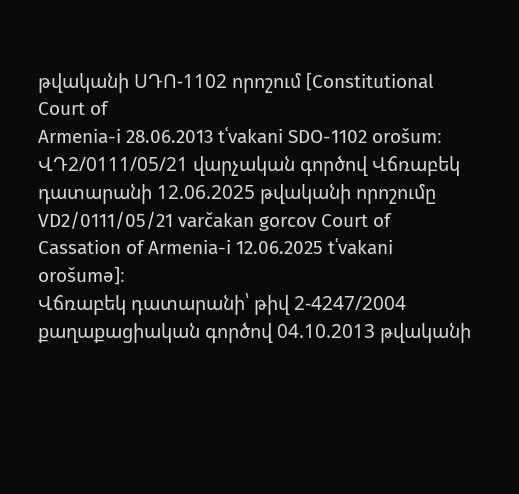թվականի ՍԴՈ-1102 որոշում [Constitutional Court of
Armenia-i 28.06.2013 tʿvakani SDO-1102 orošum։
ՎԴ2/0111/05/21 վարչական գործով Վճռաբեկ դատարանի 12.06.2025 թվականի որոշումը
VD2/0111/05/21 varčakan gorcov Court of Cassation of Armenia-i 12.06.2025 tʿvakani orošumə]։
Վճռաբեկ դատարանի՝ թիվ 2-4247/2004 քաղաքացիական գործով 04.10.2013 թվականի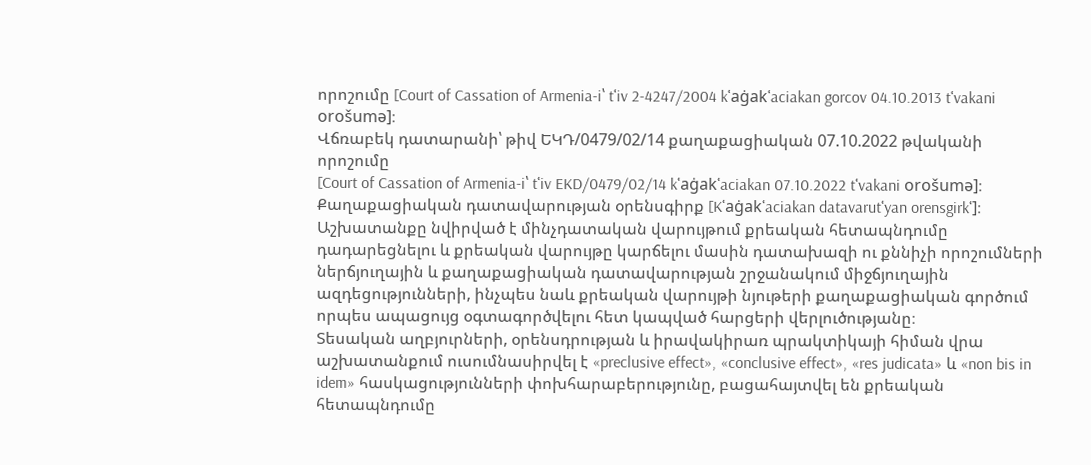որոշումը [Court of Cassation of Armenia-i՝ tʿiv 2-4247/2004 kʿaġakʿaciakan gorcov 04.10.2013 tʿvakani
orošumə]։
Վճռաբեկ դատարանի՝ թիվ ԵԿԴ/0479/02/14 քաղաքացիական 07.10.2022 թվականի որոշումը
[Court of Cassation of Armenia-i՝ tʿiv EKD/0479/02/14 kʿaġakʿaciakan 07.10.2022 tʿvakani orošumə]։
Քաղաքացիական դատավարության օրենսգիրք [Kʿaġakʿaciakan datavarutʿyan orensgirkʿ]։
Աշխատանքը նվիրված է մինչդատական վարույթում քրեական հետապնդումը դադարեցնելու և քրեական վարույթը կարճելու մասին դատախազի ու քննիչի որոշումների ներճյուղային և քաղաքացիական դատավարության շրջանակում միջճյուղային ազդեցությունների, ինչպես նաև քրեական վարույթի նյութերի քաղաքացիական գործում որպես ապացույց օգտագործվելու հետ կապված հարցերի վերլուծությանը։
Տեսական աղբյուրների, օրենսդրության և իրավակիրառ պրակտիկայի հիման վրա աշխատանքում ուսումնասիրվել է «preclusive effect», «conclusive effect», «res judicata» և «non bis in idem» հասկացությունների փոխհարաբերությունը, բացահայտվել են քրեական հետապնդումը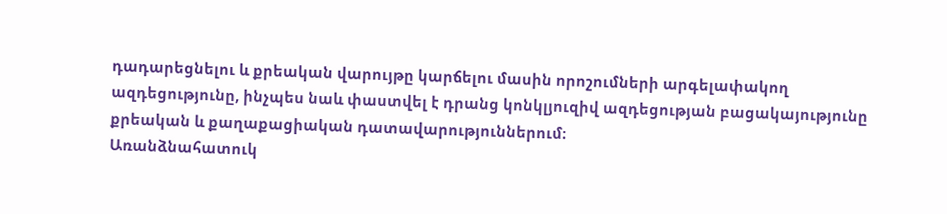դադարեցնելու և քրեական վարույթը կարճելու մասին որոշումների արգելափակող ազդեցությունը, ինչպես նաև փաստվել է դրանց կոնկլյուզիվ ազդեցության բացակայությունը քրեական և քաղաքացիական դատավարություններում։
Առանձնահատուկ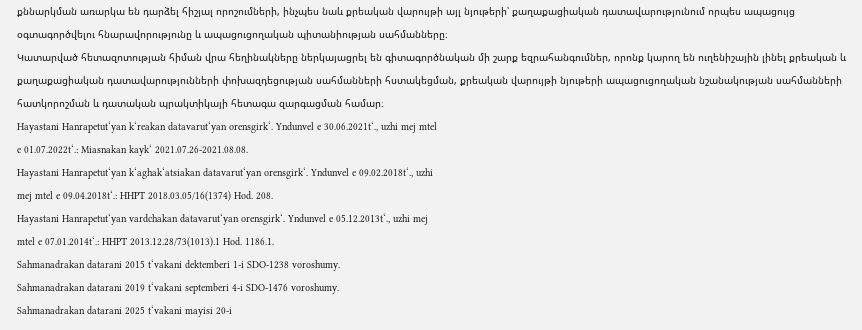քննարկման առարկա են դարձել հիշյալ որոշումների, ինչպես նաև քրեական վարույթի այլ նյութերի՝ քաղաքացիական դատավարությունում որպես ապացույց օգտագործվելու հնարավորությունը և ապացուցողական պիտանիության սահմանները։
Կատարված հետազոտության հիման վրա հեղինակները ներկայացրել են գիտագործնական մի շարք եզրահանգումներ, որոնք կարող են ուղենիշային լինել քրեական և քաղաքացիական դատավարությունների փոխազդեցության սահմանների հստակեցման, քրեական վարույթի նյութերի ապացուցողական նշանակության սահմանների հատկորոշման և դատական պրակտիկայի հետագա զարգացման համար։
Hayastani Hanrapetut‘yan k‘reakan datavarut‘yan orensgirk‘. Yndunvel e 30.06.2021t‘., uzhi mej mtel
e 01.07.2022t‘.: Miasnakan kayk‘ 2021.07.26-2021.08.08.
Hayastani Hanrapetut‘yan k‘aghak‘atsiakan datavarut‘yan orensgirk‘. Yndunvel e 09.02.2018t‘., uzhi
mej mtel e 09.04.2018t‘.: HHPT 2018.03.05/16(1374) Hod. 208.
Hayastani Hanrapetut‘yan vardchakan datavarut‘yan orensgirk‘. Yndunvel e 05.12.2013t‘., uzhi mej
mtel e 07.01.2014t‘.: HHPT 2013.12.28/73(1013).1 Hod. 1186.1.
Sahmanadrakan datarani 2015 t‘vakani dektemberi 1-i SDO-1238 voroshumy.
Sahmanadrakan datarani 2019 t‘vakani septemberi 4-i SDO-1476 voroshumy.
Sahmanadrakan datarani 2025 t‘vakani mayisi 20-i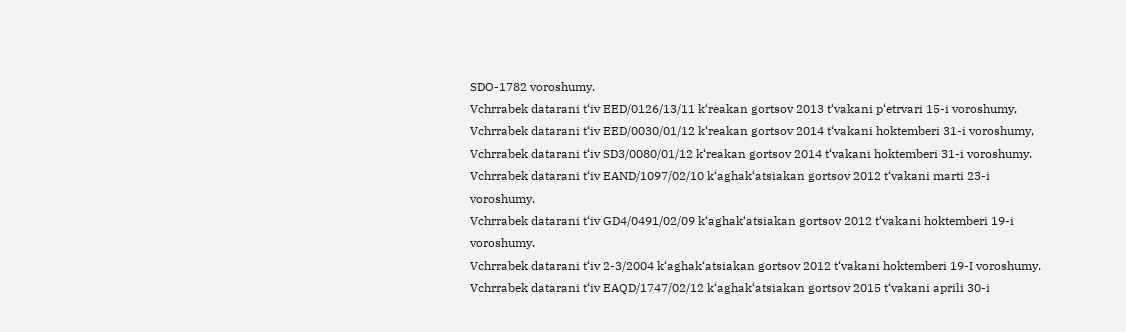SDO-1782 voroshumy.
Vchrrabek datarani t‘iv EED/0126/13/11 k‘reakan gortsov 2013 t‘vakani p‘etrvari 15-i voroshumy,
Vchrrabek datarani t‘iv EED/0030/01/12 k‘reakan gortsov 2014 t‘vakani hoktemberi 31-i voroshumy,
Vchrrabek datarani t‘iv SD3/0080/01/12 k‘reakan gortsov 2014 t‘vakani hoktemberi 31-i voroshumy.
Vchrrabek datarani t‘iv EAND/1097/02/10 k‘aghak‘atsiakan gortsov 2012 t‘vakani marti 23-i
voroshumy.
Vchrrabek datarani t‘iv GD4/0491/02/09 k‘aghak‘atsiakan gortsov 2012 t‘vakani hoktemberi 19-i
voroshumy.
Vchrrabek datarani t‘iv 2-3/2004 k‘aghak‘atsiakan gortsov 2012 t‘vakani hoktemberi 19-I voroshumy.
Vchrrabek datarani t‘iv EAQD/1747/02/12 k‘aghak‘atsiakan gortsov 2015 t‘vakani aprili 30-i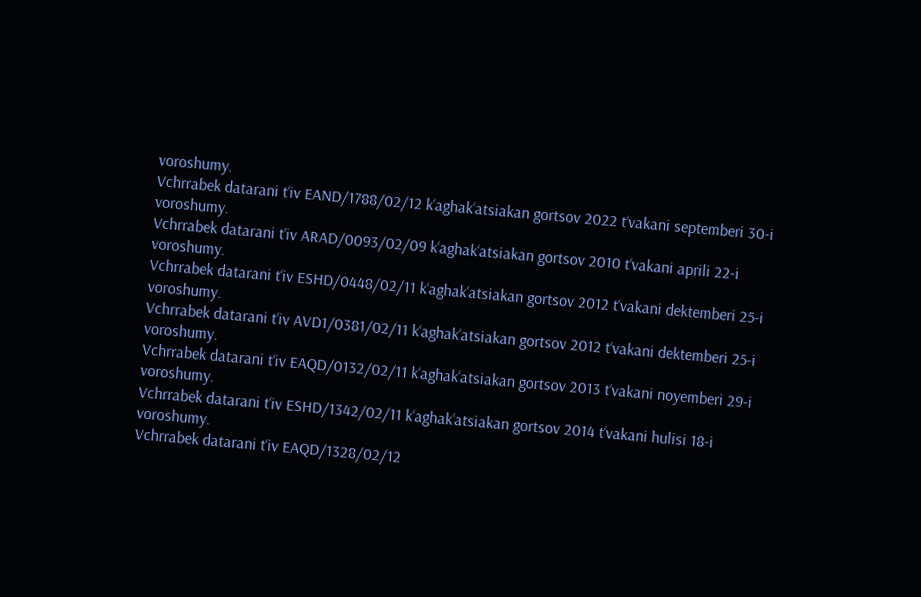voroshumy.
Vchrrabek datarani t‘iv EAND/1788/02/12 k‘aghak‘atsiakan gortsov 2022 t‘vakani septemberi 30-i
voroshumy.
Vchrrabek datarani t‘iv ARAD/0093/02/09 k‘aghak‘atsiakan gortsov 2010 t‘vakani aprili 22-i
voroshumy.
Vchrrabek datarani t‘iv ESHD/0448/02/11 k‘aghak‘atsiakan gortsov 2012 t‘vakani dektemberi 25-i
voroshumy.
Vchrrabek datarani t‘iv AVD1/0381/02/11 k‘aghak‘atsiakan gortsov 2012 t‘vakani dektemberi 25-i
voroshumy.
Vchrrabek datarani t‘iv EAQD/0132/02/11 k‘aghak‘atsiakan gortsov 2013 t‘vakani noyemberi 29-i
voroshumy.
Vchrrabek datarani t‘iv ESHD/1342/02/11 k‘aghak‘atsiakan gortsov 2014 t‘vakani hulisi 18-i
voroshumy.
Vchrrabek datarani t‘iv EAQD/1328/02/12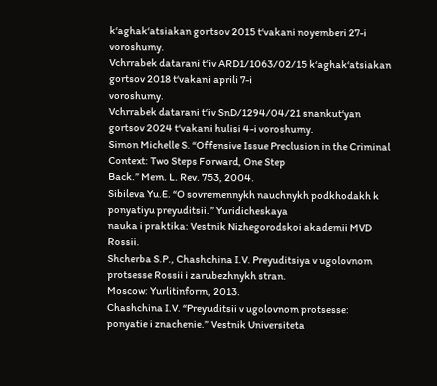k‘aghak‘atsiakan gortsov 2015 t‘vakani noyemberi 27-i
voroshumy.
Vchrrabek datarani t‘iv ARD1/1063/02/15 k‘aghak‘atsiakan gortsov 2018 t‘vakani aprili 7-i
voroshumy.
Vchrrabek datarani t‘iv SnD/1294/04/21 snankut‘yan gortsov 2024 t‘vakani hulisi 4-i voroshumy.
Simon Michelle S. “Offensive Issue Preclusion in the Criminal Context: Two Steps Forward, One Step
Back.” Mem. L. Rev. 753, 2004.
Sibileva Yu.E. “O sovremennykh nauchnykh podkhodakh k ponyatiyu preyuditsii.” Yuridicheskaya
nauka i praktika: Vestnik Nizhegorodskoi akademii MVD Rossii.
Shcherba S.P., Chashchina I.V. Preyuditsiya v ugolovnom protsesse Rossii i zarubezhnykh stran.
Moscow: Yurlitinform, 2013.
Chashchina I.V. “Preyuditsii v ugolovnom protsesse: ponyatie i znachenie.” Vestnik Universiteta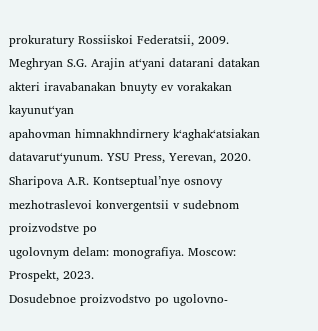prokuratury Rossiiskoi Federatsii, 2009.
Meghryan S.G. Arajin at‘yani datarani datakan akteri iravabanakan bnuyty ev vorakakan kayunut‘yan
apahovman himnakhndirnery k‘aghak‘atsiakan datavarut‘yunum. YSU Press, Yerevan, 2020.
Sharipova A.R. Kontseptual’nye osnovy mezhotraslevoi konvergentsii v sudebnom proizvodstve po
ugolovnym delam: monografiya. Moscow: Prospekt, 2023.
Dosudebnoe proizvodstvo po ugolovno-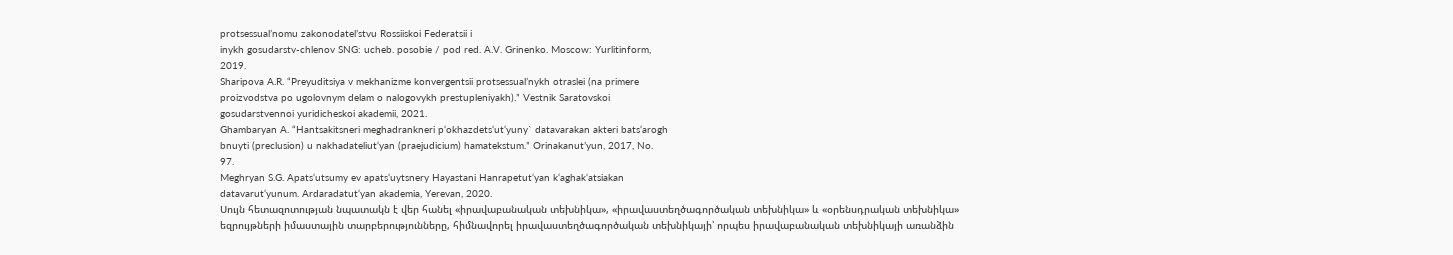protsessual’nomu zakonodatel’stvu Rossiiskoi Federatsii i
inykh gosudarstv-chlenov SNG: ucheb. posobie / pod red. A.V. Grinenko. Moscow: Yurlitinform,
2019.
Sharipova A.R. “Preyuditsiya v mekhanizme konvergentsii protsessual’nykh otraslei (na primere
proizvodstva po ugolovnym delam o nalogovykh prestupleniyakh).” Vestnik Saratovskoi
gosudarstvennoi yuridicheskoi akademii, 2021.
Ghambaryan A. “Hantsakitsneri meghadrankneri p‘okhazdets‘ut‘yuny` datavarakan akteri bats‘arogh
bnuyti (preclusion) u nakhadateliut‘yan (praejudicium) hamatekstum.” Orinakanut’yun, 2017, No.
97.
Meghryan S.G. Apats‘utsumy ev apats‘uytsnery Hayastani Hanrapetut‘yan k‘aghak‘atsiakan
datavarut‘yunum. Ardaradatut‘yan akademia, Yerevan, 2020.
Սույն հետազոտության նպատակն է վեր հանել «իրավաբանական տեխնիկա», «իրավաստեղծագործական տեխնիկա» և «օրենսդրական տեխնիկա» եզրույթների իմաստային տարբերությունները, հիմնավորել իրավաստեղծագործական տեխնիկայի՝ որպես իրավաբանական տեխնիկայի առանձին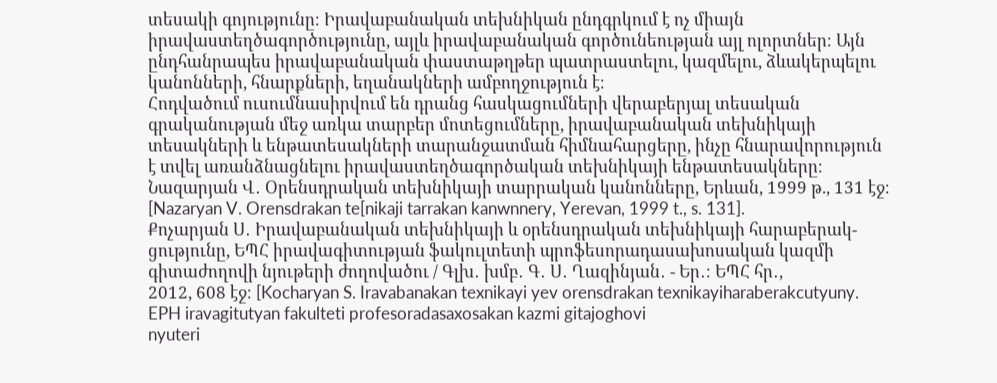տեսակի գոյությունը։ Իրավաբանական տեխնիկան ընդգրկում է ոչ միայն իրավաստեղծագործությունը, այլև իրավաբանական գործունեության այլ ոլորտներ։ Այն ընդհանրապես իրավաբանական փաստաթղթեր պատրաստելու, կազմելու, ձևակերպելու կանոնների, հնարքների, եղանակների ամբողջություն է։
Հոդվածում ուսումնասիրվում են դրանց հասկացումների վերաբերյալ տեսական գրականության մեջ առկա տարբեր մոտեցումները, իրավաբանական տեխնիկայի տեսակների և ենթատեսակների տարանջատման հիմնահարցերը, ինչը հնարավորություն է տվել առանձնացնելու իրավաստեղծագործական տեխնիկայի ենթատեսակները։
Նազարյան Վ․ Օրենսդրական տեխնիկայի տարրական կանոնները, Երևան, 1999 թ., 131 էջ։
[Nazaryan V. Orensdrakan te[nikaji tarrakan kanwnnery, Yerevan, 1999 t., s. 131].
Քոչարյան Ս․ Իրավաբանական տեխնիկայի և օրենսդրական տեխնիկայի հարաբերակ-
ցությունը, ԵՊՀ իրավագիտության ֆակուլտետի պրոֆեսորադասախոսական կազմի
գիտաժողովի նյութերի ժողովածու / Գլխ․ խմբ․ Գ․ Ս․ Ղազինյան․ - Եր․։ ԵՊՀ հր․,
2012, 608 էջ։ [Kocharyan S. Iravabanakan texnikayi yev orensdrakan texnikayiharaberakcutyuny. EPH iravagitutyan fakulteti profesoradasaxosakan kazmi gitajoghovi
nyuteri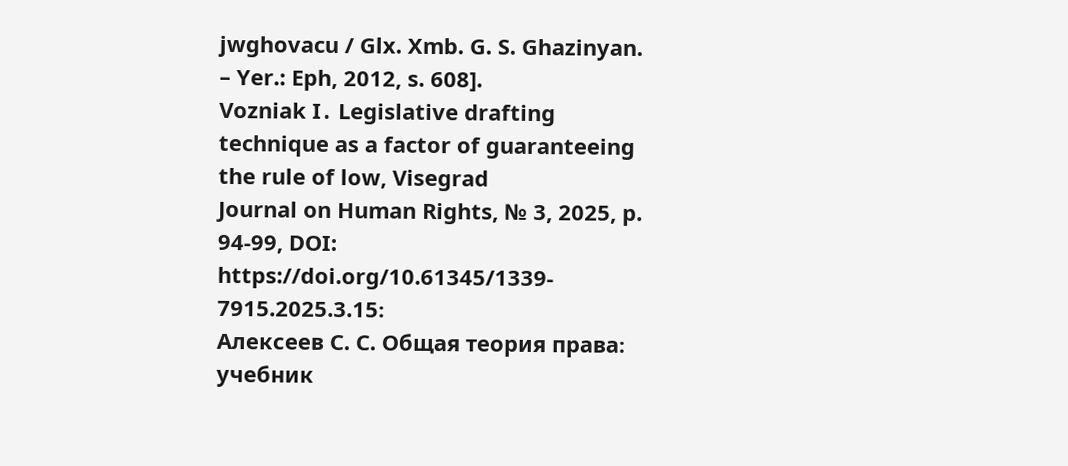jwghovacu / Glx. Xmb. G. S. Ghazinyan. – Yer.: Eph, 2012, s. 608].
Vozniak I․ Legislative drafting technique as a factor of guaranteeing the rule of low, Visegrad
Journal on Human Rights, № 3, 2025, p. 94-99, DOI: https://doi.org/10.61345/1339-
7915.2025.3.15։
Алексеев С. С. Общая теория права։ учебник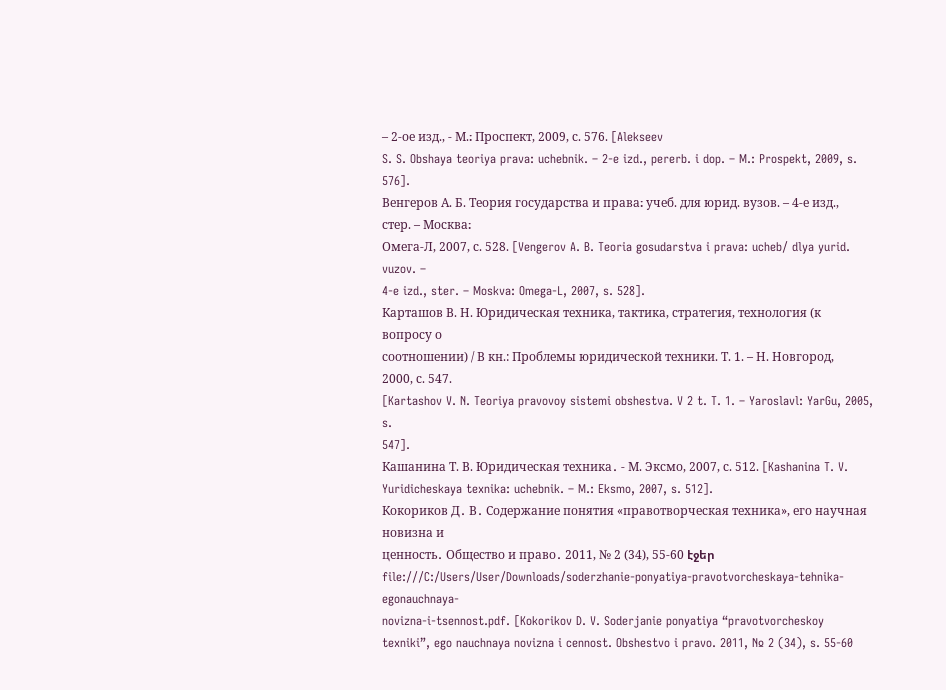– 2-ое изд., - М.։ Проспект, 2009, с. 576. [Alekseev
S. S. Obshaya teoriya prava: uchebnik. – 2-e izd., pererb. i dop. – M.: Prospekt, 2009, s. 576].
Венгеров А. Б. Теория государства и права։ учеб. для юрид. вузов. – 4-е изд., стер. – Москва։
Омега-Л, 2007, с. 528. [Vengerov A. B. Teoria gosudarstva i prava: ucheb/ dlya yurid. vuzov. –
4-e izd., ster. – Moskva: Omega-L, 2007, s. 528].
Карташов В. Н. Юридическая техника, тактика, стратегия, технология (к вопросу о
соотношении) / В кн.: Проблемы юридической техники. Т. 1. – Н. Новгород, 2000, с. 547.
[Kartashov V. N. Teoriya pravovoy sistemi obshestva. V 2 t. T. 1. – Yaroslavl: YarGu, 2005, s.
547].
Кашанина Т. В. Юридическая техника․ - М. Эксмо, 2007, с. 512. [Kashanina T. V.
Yuridicheskaya texnika: uchebnik. – M.: Eksmo, 2007, s. 512].
Кокориков Д․ В․ Содержание понятия «правотворческая техника», его научная новизна и
ценность․ Общество и право․ 2011, № 2 (34), 55-60 էջեր
file:///C:/Users/User/Downloads/soderzhanie-ponyatiya-pravotvorcheskaya-tehnika-egonauchnaya-
novizna-i-tsennost.pdf. [Kokorikov D. V. Soderjanie ponyatiya “pravotvorcheskoy
texniki”, ego nauchnaya novizna i cennost. Obshestvo i pravo. 2011, № 2 (34), s. 55-60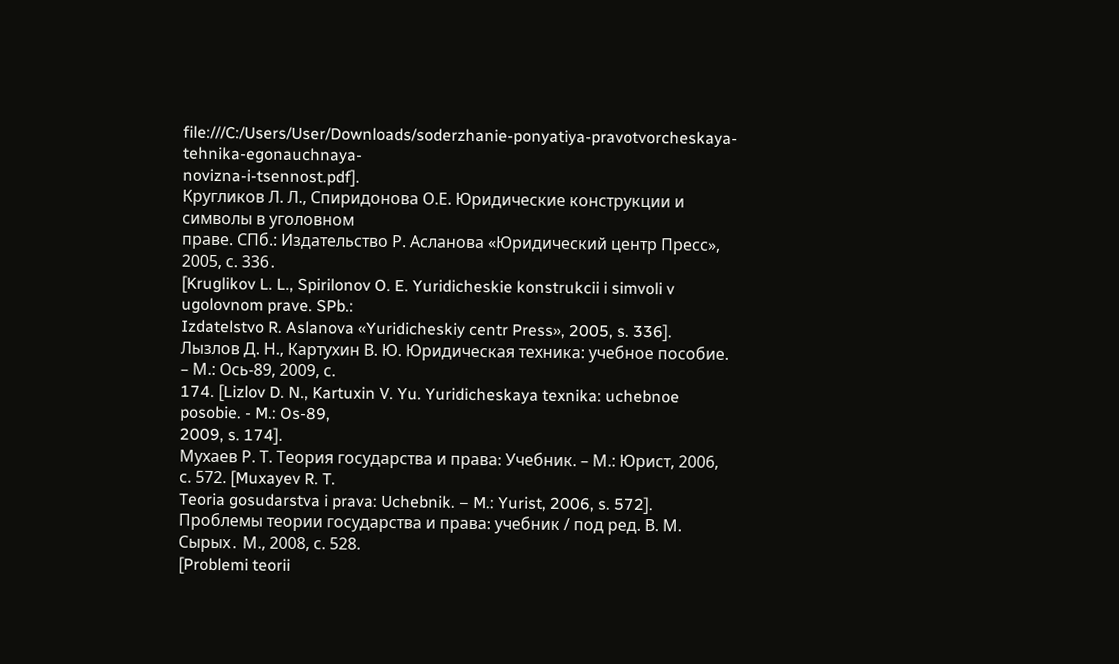file:///C:/Users/User/Downloads/soderzhanie-ponyatiya-pravotvorcheskaya-tehnika-egonauchnaya-
novizna-i-tsennost.pdf].
Кругликов Л. Л., Спиридонова О.Е. Юридические конструкции и символы в уголовном
праве. СПб.: Издательство Р. Асланова «Юридический центр Пресс», 2005, с. 336․
[Kruglikov L. L., Spirilonov O. E. Yuridicheskie konstrukcii i simvoli v ugolovnom prave. SPb.:
Izdatelstvo R. Aslanova «Yuridicheskiy centr Press», 2005, s. 336].
Лызлов Д. Н., Картухин В. Ю. Юридическая техника: учебное пособие. – М.: Ось-89, 2009, с.
174. [Lizlov D. N., Kartuxin V. Yu. Yuridicheskaya texnika: uchebnoe posobie. - M.: Os-89,
2009, s. 174].
Мухаев Р. Т. Теория государства и права։ Учебник. – М.: Юрист, 2006, с. 572. [Muxayev R. T.
Teoria gosudarstva i prava: Uchebnik. – M.: Yurist, 2006, s. 572].
Проблемы теории государства и права։ учебник / под ред. В. М. Сырых․ М., 2008, с. 528.
[Problemi teorii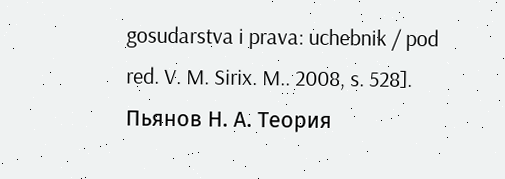gosudarstva i prava: uchebnik / pod red. V. M. Sirix. M.. 2008, s. 528].
Пьянов Н. А. Теория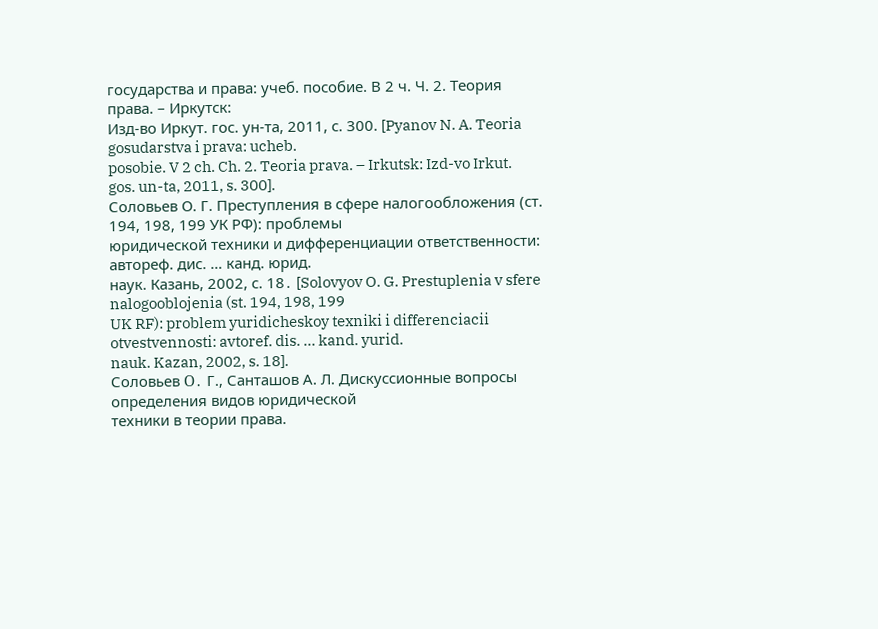государства и права: учеб. пособие. В 2 ч. Ч. 2. Теория права. – Иркутск:
Изд-во Иркут. гос. ун-та, 2011, с. 300. [Pyanov N. A. Teoria gosudarstva i prava: ucheb.
posobie. V 2 ch. Ch. 2. Teoria prava. – Irkutsk: Izd-vo Irkut. gos. un-ta, 2011, s. 300].
Соловьев О. Г. Преступления в сфере налогообложения (ст. 194, 198, 199 УК РФ): проблемы
юридической техники и дифференциации ответственности: автореф. дис. … канд. юрид.
наук. Казань, 2002, с. 18․ [Solovyov O. G. Prestuplenia v sfere nalogooblojenia (st. 194, 198, 199
UK RF): problem yuridicheskoy texniki i differenciacii otvestvennosti: avtoref. dis. … kand. yurid.
nauk. Kazan, 2002, s. 18].
Соловьев Օ․ Г., Санташов А. Л. Дискуссионные вопросы определения видов юридической
техники в теории права.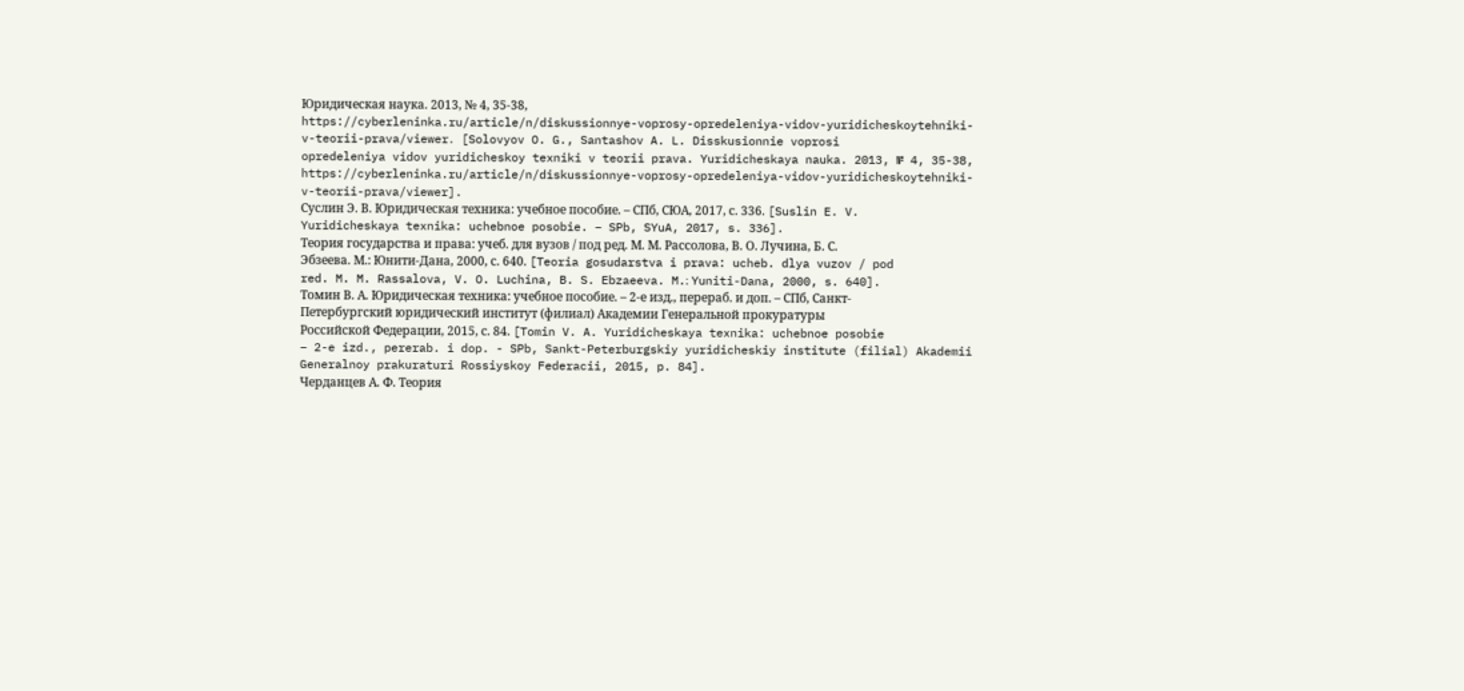Юридическая наука. 2013, № 4, 35-38,
https://cyberleninka.ru/article/n/diskussionnye-voprosy-opredeleniya-vidov-yuridicheskoytehniki-
v-teorii-prava/viewer․ [Solovyov O. G., Santashov A. L. Disskusionnie voprosi
opredeleniya vidov yuridicheskoy texniki v teorii prava. Yuridicheskaya nauka. 2013, № 4, 35-38, https://cyberleninka.ru/article/n/diskussionnye-voprosy-opredeleniya-vidov-yuridicheskoytehniki-
v-teorii-prava/viewer].
Суслин Э. В. Юридическая техника: учебное пособие. – СПб, СЮА, 2017, с. 336. [Suslin E. V.
Yuridicheskaya texnika: uchebnoe posobie. – SPb, SYuA, 2017, s. 336].
Теория государства и права: учеб. для вузов / под ред. М. М. Рассолова, В. О. Лучина, Б. С.
Эбзеева. М.: Юнити-Дана, 2000, с. 640. [Teoria gosudarstva i prava: ucheb. dlya vuzov / pod
red. M. M. Rassalova, V. O. Luchina, B. S. Ebzaeeva. M.։ Yuniti-Dana, 2000, s. 640].
Томин В. А. Юридическая техника: учебное пособие. – 2-е изд., перераб. и доп. – СПб, Санкт-
Петербургский юридический институт (филиал) Академии Генеральной прокуратуры
Российской Федерации, 2015, с. 84. [Tomin V. A. Yuridicheskaya texnika: uchebnoe posobie
– 2-e izd., pererab. i dop. - SPb, Sankt-Peterburgskiy yuridicheskiy institute (filial) Akademii
Generalnoy prakuraturi Rossiyskoy Federacii, 2015, p. 84].
Черданцев А. Ф. Теория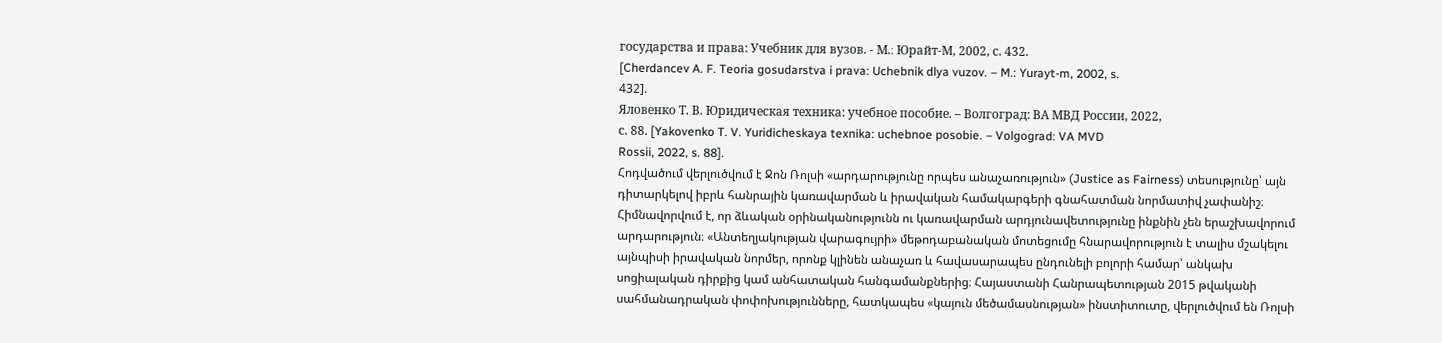государства и права: Учебник для вузов. - М.։ Юрайт-М, 2002, с. 432.
[Cherdancev A. F. Teoria gosudarstva i prava: Uchebnik dlya vuzov. – M.: Yurayt-m, 2002, s.
432].
Яловенко Т. В. Юридическая техника: учебное пособие. – Волгоград: ВА МВД России, 2022,
с. 88. [Yakovenko T. V. Yuridicheskaya texnika: uchebnoe posobie. – Volgograd: VA MVD
Rossii, 2022, s. 88].
Հոդվածում վերլուծվում է Ջոն Ռոլսի «արդարությունը որպես անաչառություն» (Justice as Fairness) տեսությունը՝ այն դիտարկելով իբրև հանրային կառավարման և իրավական համակարգերի գնահատման նորմատիվ չափանիշ։ Հիմնավորվում է, որ ձևական օրինականությունն ու կառավարման արդյունավետությունը ինքնին չեն երաշխավորում արդարություն։ «Անտեղյակության վարագույրի» մեթոդաբանական մոտեցումը հնարավորություն է տալիս մշակելու այնպիսի իրավական նորմեր, որոնք կլինեն անաչառ և հավասարապես ընդունելի բոլորի համար՝ անկախ սոցիալական դիրքից կամ անհատական հանգամանքներից։ Հայաստանի Հանրապետության 2015 թվականի սահմանադրական փոփոխությունները, հատկապես «կայուն մեծամասնության» ինստիտուտը, վերլուծվում են Ռոլսի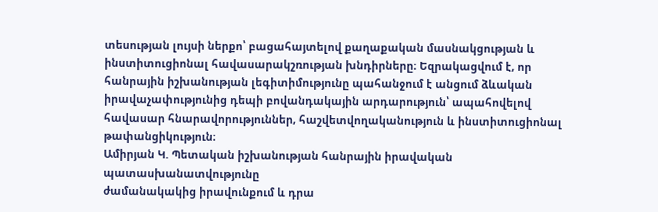տեսության լույսի ներքո՝ բացահայտելով քաղաքական մասնակցության և ինստիտուցիոնալ հավասարակշռության խնդիրները։ Եզրակացվում է, որ հանրային իշխանության լեգիտիմությունը պահանջում է անցում ձևական իրավաչափությունից դեպի բովանդակային արդարություն՝ ապահովելով հավասար հնարավորություններ, հաշվետվողականություն և ինստիտուցիոնալ թափանցիկություն։
Ամիրյան Կ. Պետական իշխանության հանրային իրավական պատասխանատվությունը
ժամանակակից իրավունքում և դրա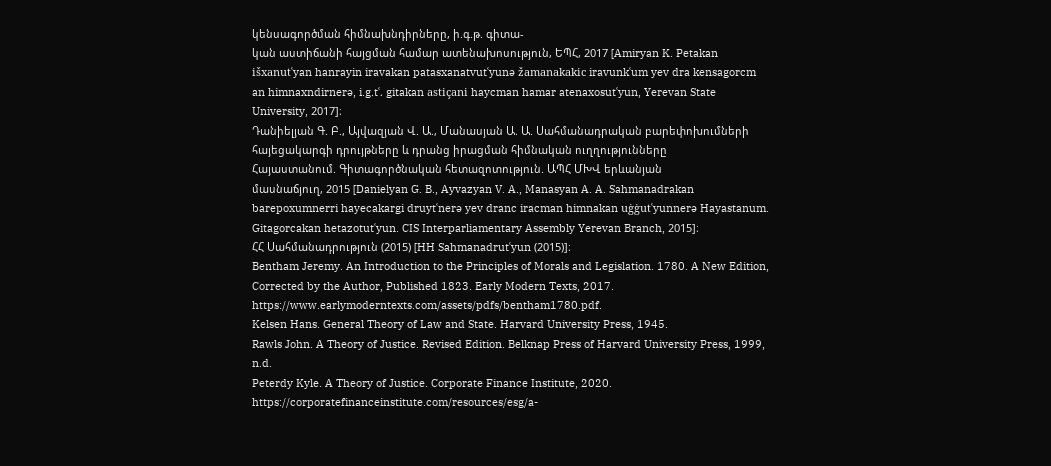կենսագործման հիմնախնդիրները, ի.գ.թ. գիտա-
կան աստիճանի հայցման համար ատենախոսություն, ԵՊՀ, 2017 [Amiryan K. Petakan
išxanutʿyan hanrayin iravakan patasxanatvutʿyunə žamanakakic iravunkʿum yev dra kensagorcm
an himnaxndirnerə, i.g.tʿ. gitakan astiçani haycman hamar atenaxosutʿyun, Yerevan State
University, 2017]։
Դանիելյան Գ. Բ., Այվազյան Վ. Ա., Մանասյան Ա. Ա. Սահմանադրական բարեփոխումների
հայեցակարգի դրույթները և դրանց իրացման հիմնական ուղղությունները
Հայաստանում. Գիտագործնական հետազոտություն. ԱՊՀ ՄԽՎ երևանյան
մասնաճյուղ, 2015 [Danielyan G. B., Ayvazyan V. A., Manasyan A. A. Sahmanadrakan
barepoxumnerri hayecakargi druytʿnerə yev dranc iracman himnakan uġġutʿyunnerə Hayastanum.
Gitagorcakan hetazotutʿyun. CIS Interparliamentary Assembly Yerevan Branch, 2015]։
ՀՀ Սահմանադրություն (2015) [HH Sahmanadrutʿyun (2015)]։
Bentham Jeremy. An Introduction to the Principles of Morals and Legislation. 1780. A New Edition,
Corrected by the Author, Published 1823. Early Modern Texts, 2017.
https://www.earlymoderntexts.com/assets/pdfs/bentham1780.pdf.
Kelsen Hans. General Theory of Law and State. Harvard University Press, 1945.
Rawls John. A Theory of Justice. Revised Edition. Belknap Press of Harvard University Press, 1999,
n.d.
Peterdy Kyle. A Theory of Justice. Corporate Finance Institute, 2020.
https://corporatefinanceinstitute.com/resources/esg/a-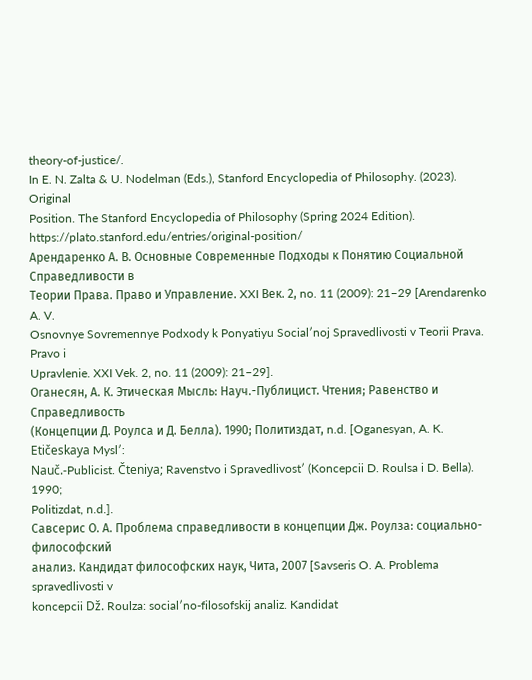theory-of-justice/.
In E. N. Zalta & U. Nodelman (Eds.), Stanford Encyclopedia of Philosophy. (2023). Original
Position. The Stanford Encyclopedia of Philosophy (Spring 2024 Edition).
https://plato.stanford.edu/entries/original-position/
Арендаренко А. В. Основные Современные Подходы к Понятию Социальной Справедливости в
Теории Права. Право и Управление. XXI Век. 2, no. 11 (2009): 21–29 [Arendarenko A. V.
Osnovnye Sovremennye Podxody k Ponyatiyu Socialʹnoj Spravedlivosti v Teorii Prava. Pravo i
Upravlenie. XXI Vek. 2, no. 11 (2009): 21–29].
Оганесян, А. К. Этическая Мысль: Науч.-Публицист. Чтения; Равенство и Справедливость
(Концепции Д. Роулса и Д. Белла). 1990; Политиздат, n.d. [Oganesyan, A. K. Etičeskaya Myslʹ:
Nauč.-Publicist. Čteniya; Ravenstvo i Spravedlivostʹ (Koncepcii D. Roulsa i D. Bella). 1990;
Politizdat, n.d.].
Савсерис О. А. Проблема справедливости в концепции Дж. Роулза: социально-философский
анализ. Кандидат философских наук, Чита, 2007 [Savseris O. A. Problema spravedlivosti v
koncepcii Dž. Roulza: socialʹno-filosofskij analiz. Kandidat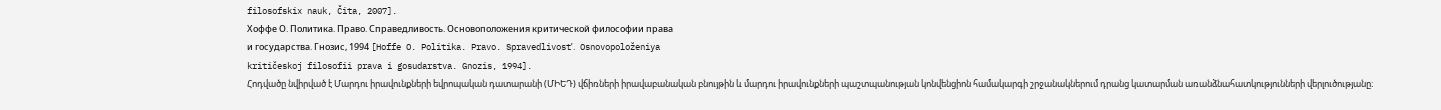filosofskix nauk, Čita, 2007].
Хоффе О. Политика. Право. Справедливость. Основоположения критической философии права
и государства. Гнозис, 1994 [Hoffe O. Politika. Pravo. Spravedlivostʹ. Osnovopoloženiya
kritičeskoj filosofii prava i gosudarstva. Gnozis, 1994].
Հոդվածը նվիրված է Մարդու իրավունքների եվրոպական դատարանի (ՄԻԵԴ) վճիռների իրավաբանական բնույթին և մարդու իրավունքների պաշտպանության կոնվենցիոն համակարգի շրջանակներում դրանց կատարման առանձնահատկությունների վերլուծությանը։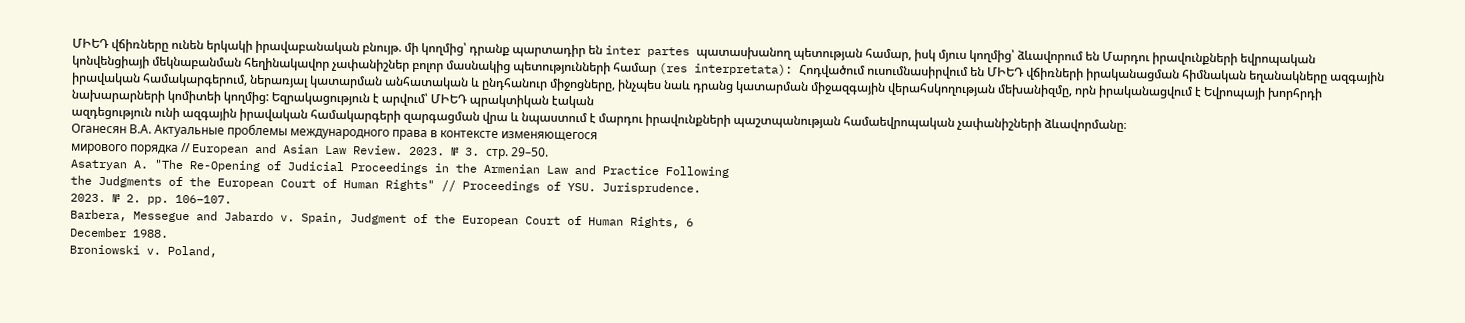ՄԻԵԴ վճիռները ունեն երկակի իրավաբանական բնույթ. մի կողմից՝ դրանք պարտադիր են inter partes պատասխանող պետության համար, իսկ մյուս կողմից՝ ձևավորում են Մարդու իրավունքների եվրոպական կոնվենցիայի մեկնաբանման հեղինակավոր չափանիշներ բոլոր մասնակից պետությունների համար (res interpretata): Հոդվածում ուսումնասիրվում են ՄԻԵԴ վճիռների իրականացման հիմնական եղանակները ազգային իրավական համակարգերում, ներառյալ կատարման անհատական և ընդհանուր միջոցները, ինչպես նաև դրանց կատարման միջազգային վերահսկողության մեխանիզմը, որն իրականացվում է Եվրոպայի խորհրդի նախարարների կոմիտեի կողմից: Եզրակացություն է արվում՝ ՄԻԵԴ պրակտիկան էական
ազդեցություն ունի ազգային իրավական համակարգերի զարգացման վրա և նպաստում է մարդու իրավունքների պաշտպանության համաեվրոպական չափանիշների ձևավորմանը։
Оганесян В.А. Актуальные проблемы международного права в контексте изменяющегося
мирового порядка // European and Asian Law Review. 2023. № 3. стр. 29–50.
Asatryan A. "The Re-Opening of Judicial Proceedings in the Armenian Law and Practice Following
the Judgments of the European Court of Human Rights" // Proceedings of YSU. Jurisprudence.
2023. № 2. pp. 106–107.
Barbera, Messegue and Jabardo v. Spain, Judgment of the European Court of Human Rights, 6
December 1988.
Broniowski v. Poland,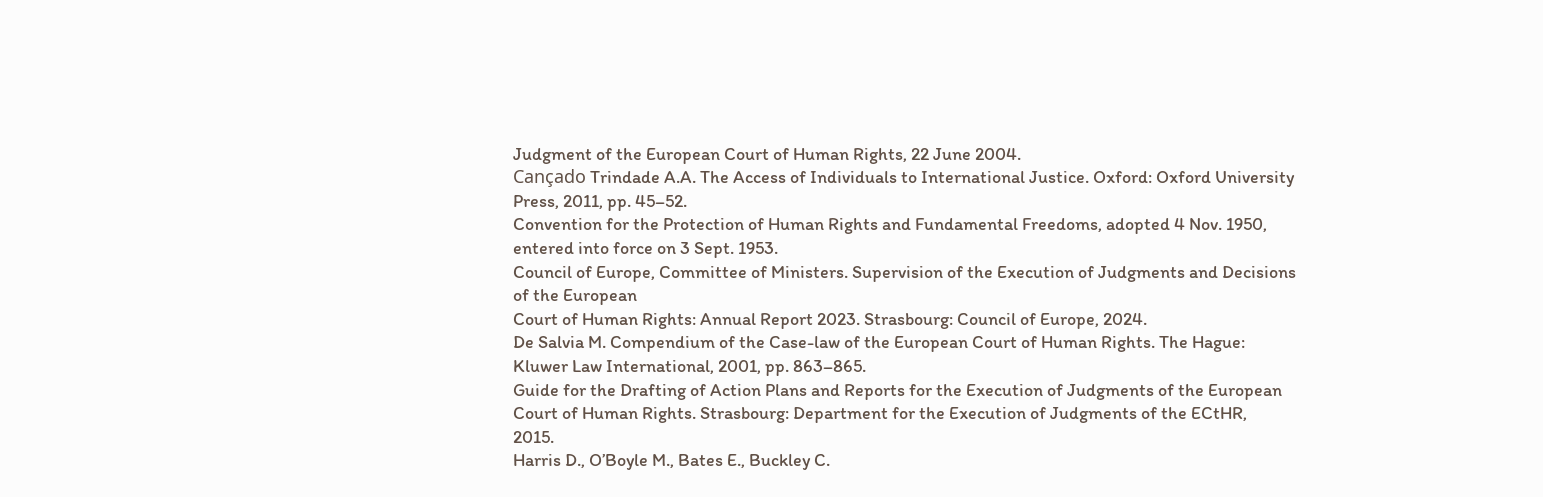Judgment of the European Court of Human Rights, 22 June 2004.
Cançado Trindade A.A. The Access of Individuals to International Justice. Oxford: Oxford University
Press, 2011, pp. 45–52.
Convention for the Protection of Human Rights and Fundamental Freedoms, adopted 4 Nov. 1950,
entered into force on 3 Sept. 1953.
Council of Europe, Committee of Ministers. Supervision of the Execution of Judgments and Decisions
of the European
Court of Human Rights: Annual Report 2023. Strasbourg: Council of Europe, 2024.
De Salvia M. Compendium of the Case-law of the European Court of Human Rights. The Hague:
Kluwer Law International, 2001, pp. 863–865.
Guide for the Drafting of Action Plans and Reports for the Execution of Judgments of the European
Court of Human Rights. Strasbourg: Department for the Execution of Judgments of the ECtHR,
2015.
Harris D., O’Boyle M., Bates E., Buckley C.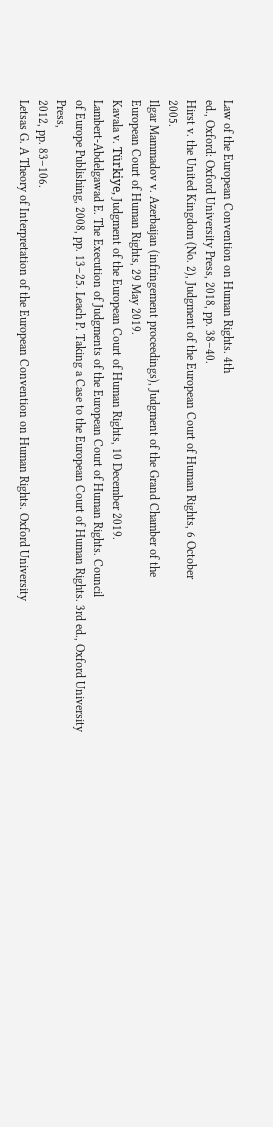Law of the European Convention on Human Rights. 4th
ed., Oxford: Oxford University Press, 2018, pp. 38–40.
Hirst v. the United Kingdom (No. 2), Judgment of the European Court of Human Rights, 6 October
2005.
Ilgar Mammadov v. Azerbaijan (infringement proceedings), Judgment of the Grand Chamber of the
European Court of Human Rights, 29 May 2019.
Kavala v. Türkiye, Judgment of the European Court of Human Rights, 10 December 2019.
Lambert-Abdelgawad E. The Execution of Judgments of the European Court of Human Rights. Council
of Europe Publishing, 2008, pp. 13–25. Leach P. Taking a Case to the European Court of Human Rights. 3rd ed., Oxford University Press,
2012, pp. 83–106.
Letsas G. A Theory of Interpretation of the European Convention on Human Rights. Oxford University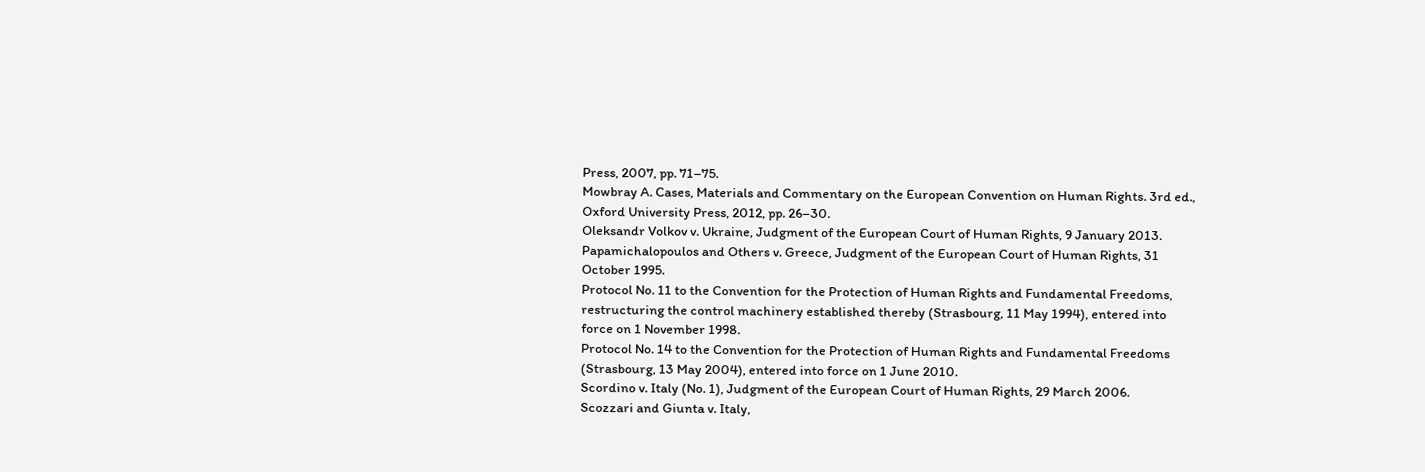Press, 2007, pp. 71–75.
Mowbray A. Cases, Materials and Commentary on the European Convention on Human Rights. 3rd ed.,
Oxford University Press, 2012, pp. 26–30.
Oleksandr Volkov v. Ukraine, Judgment of the European Court of Human Rights, 9 January 2013.
Papamichalopoulos and Others v. Greece, Judgment of the European Court of Human Rights, 31
October 1995.
Protocol No. 11 to the Convention for the Protection of Human Rights and Fundamental Freedoms,
restructuring the control machinery established thereby (Strasbourg, 11 May 1994), entered into
force on 1 November 1998.
Protocol No. 14 to the Convention for the Protection of Human Rights and Fundamental Freedoms
(Strasbourg, 13 May 2004), entered into force on 1 June 2010.
Scordino v. Italy (No. 1), Judgment of the European Court of Human Rights, 29 March 2006.
Scozzari and Giunta v. Italy,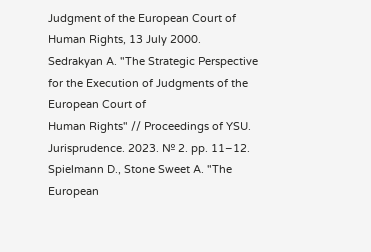Judgment of the European Court of Human Rights, 13 July 2000.
Sedrakyan A. "The Strategic Perspective for the Execution of Judgments of the European Court of
Human Rights" // Proceedings of YSU. Jurisprudence. 2023. № 2. pp. 11–12.
Spielmann D., Stone Sweet A. "The European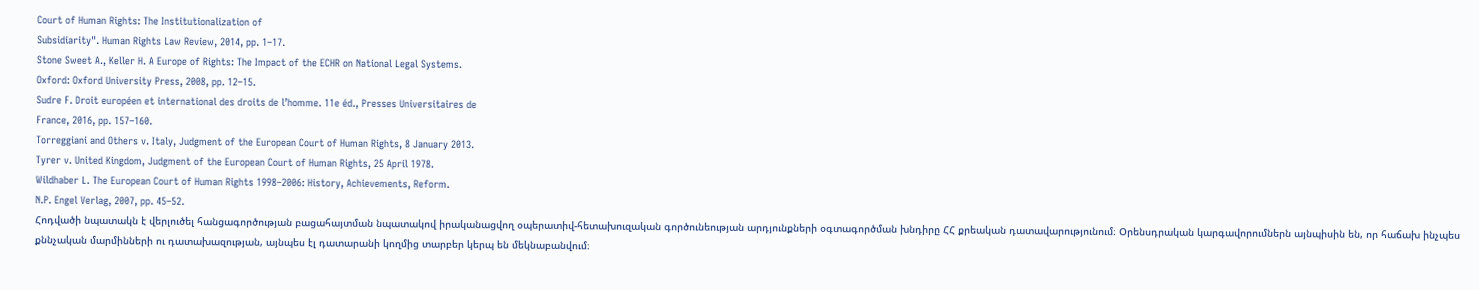Court of Human Rights: The Institutionalization of
Subsidiarity". Human Rights Law Review, 2014, pp. 1–17.
Stone Sweet A., Keller H. A Europe of Rights: The Impact of the ECHR on National Legal Systems.
Oxford: Oxford University Press, 2008, pp. 12–15.
Sudre F. Droit européen et international des droits de l’homme. 11e éd., Presses Universitaires de
France, 2016, pp. 157–160.
Torreggiani and Others v. Italy, Judgment of the European Court of Human Rights, 8 January 2013.
Tyrer v. United Kingdom, Judgment of the European Court of Human Rights, 25 April 1978.
Wildhaber L. The European Court of Human Rights 1998–2006: History, Achievements, Reform.
N.P. Engel Verlag, 2007, pp. 45–52.
Հոդվածի նպատակն է վերլուծել հանցագործության բացահայտման նպատակով իրականացվող օպերատիվ-հետախուզական գործունեության արդյունքների օգտագործման խնդիրը ՀՀ քրեական դատավարությունում։ Օրենսդրական կարգավորումներն այնպիսին են, որ հաճախ ինչպես քննչական մարմինների ու դատախազության, այնպես էլ դատարանի կողմից տարբեր կերպ են մեկնաբանվում։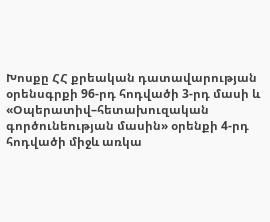Խոսքը ՀՀ քրեական դատավարության օրենսգրքի 96-րդ հոդվածի 3-րդ մասի և «Օպերատիվ–հետախուզական գործունեության մասին» օրենքի 4-րդ հոդվածի միջև առկա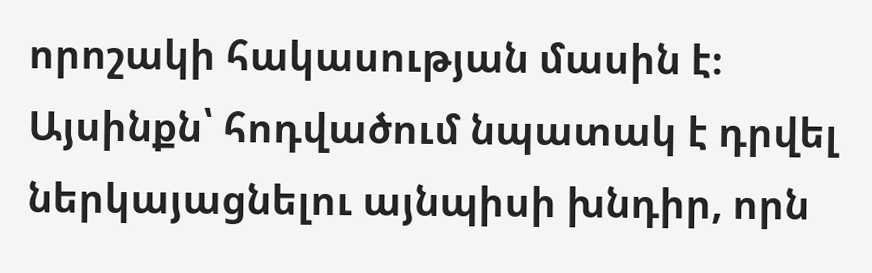որոշակի հակասության մասին է։
Այսինքն՝ հոդվածում նպատակ է դրվել ներկայացնելու այնպիսի խնդիր, որն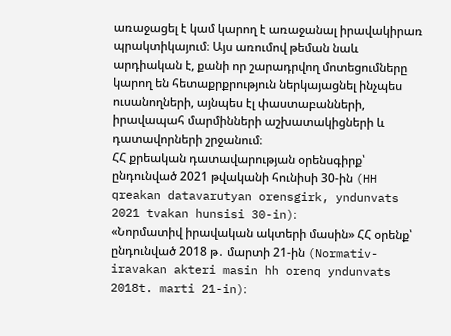առաջացել է կամ կարող է առաջանալ իրավակիրառ պրակտիկայում։ Այս առումով թեման նաև արդիական է, քանի որ շարադրվող մոտեցումները կարող են հետաքրքրություն ներկայացնել ինչպես ուսանողների, այնպես էլ փաստաբանների, իրավապահ մարմինների աշխատակիցների և դատավորների շրջանում։
ՀՀ քրեական դատավարության օրենսգիրք՝ ընդունված 2021 թվականի հունիսի 30-ին (HH qreakan datavarutyan orensgirk, yndunvats 2021 tvakan hunsisi 30-in)։
«Նորմատիվ իրավական ակտերի մասին» ՀՀ օրենք՝ ընդունված 2018 թ․ մարտի 21-ին (Normativ-iravakan akteri masin hh orenq yndunvats 2018t. marti 21-in)։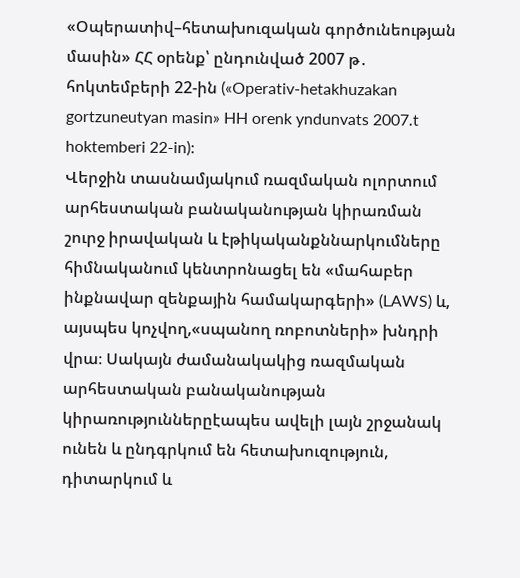«Օպերատիվ–հետախուզական գործունեության մասին» ՀՀ օրենք՝ ընդունված 2007 թ․ հոկտեմբերի 22-ին («Operativ-hetakhuzakan gortzuneutyan masin» HH orenk yndunvats 2007.t hoktemberi 22-in)։
Վերջին տասնամյակում ռազմական ոլորտում արհեստական բանականության կիրառման շուրջ իրավական և էթիկականքննարկումները հիմնականում կենտրոնացել են «մահաբեր ինքնավար զենքային համակարգերի» (LAWS) և, այսպես կոչվող,«սպանող ռոբոտների» խնդրի վրա։ Սակայն ժամանակակից ռազմական արհեստական բանականության կիրառություններըէապես ավելի լայն շրջանակ ունեն և ընդգրկում են հետախուզություն, դիտարկում և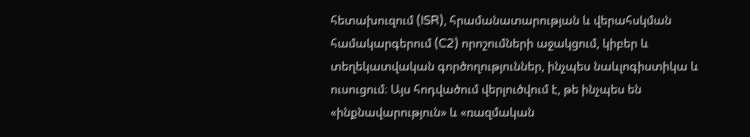հետախուզում (ISR), հրամանատարության և վերահսկման համակարգերում (C2) որոշումների աջակցում, կիբեր և տեղեկատվական գործողություններ, ինչպես նաևլոգիստիկա և ուսուցում։ Այս հոդվածում վերլուծվում է, թե ինչպես են «ինքնավարություն» և «ռազմական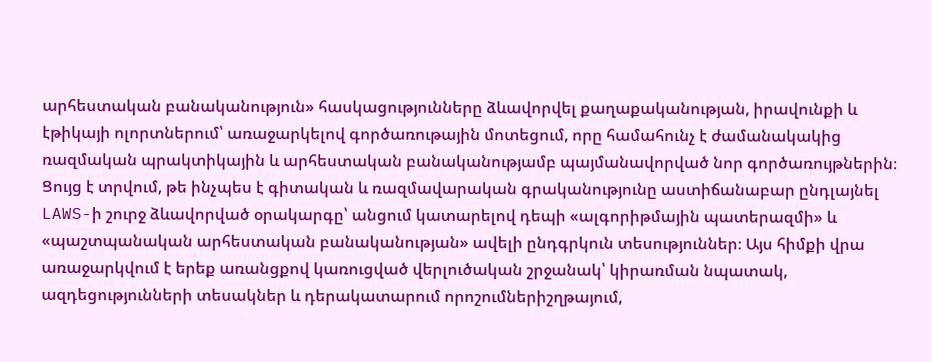արհեստական բանականություն» հասկացությունները ձևավորվել քաղաքականության, իրավունքի և էթիկայի ոլորտներում՝ առաջարկելով գործառութային մոտեցում, որը համահունչ է ժամանակակից ռազմական պրակտիկային և արհեստական բանականությամբ պայմանավորված նոր գործառույթներին։ Ցույց է տրվում, թե ինչպես է գիտական և ռազմավարական գրականությունը աստիճանաբար ընդլայնել LAWS-ի շուրջ ձևավորված օրակարգը՝ անցում կատարելով դեպի «ալգորիթմային պատերազմի» և «պաշտպանական արհեստական բանականության» ավելի ընդգրկուն տեսություններ։ Այս հիմքի վրա առաջարկվում է երեք առանցքով կառուցված վերլուծական շրջանակ՝ կիրառման նպատակ, ազդեցությունների տեսակներ և դերակատարում որոշումներիշղթայում,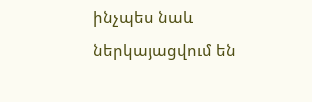ինչպես նաև ներկայացվում են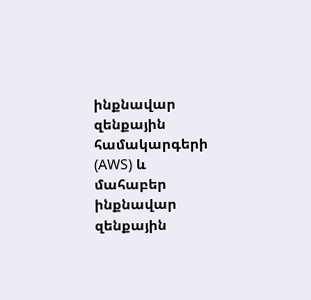ինքնավար զենքային համակարգերի (AWS) և մահաբեր ինքնավար զենքային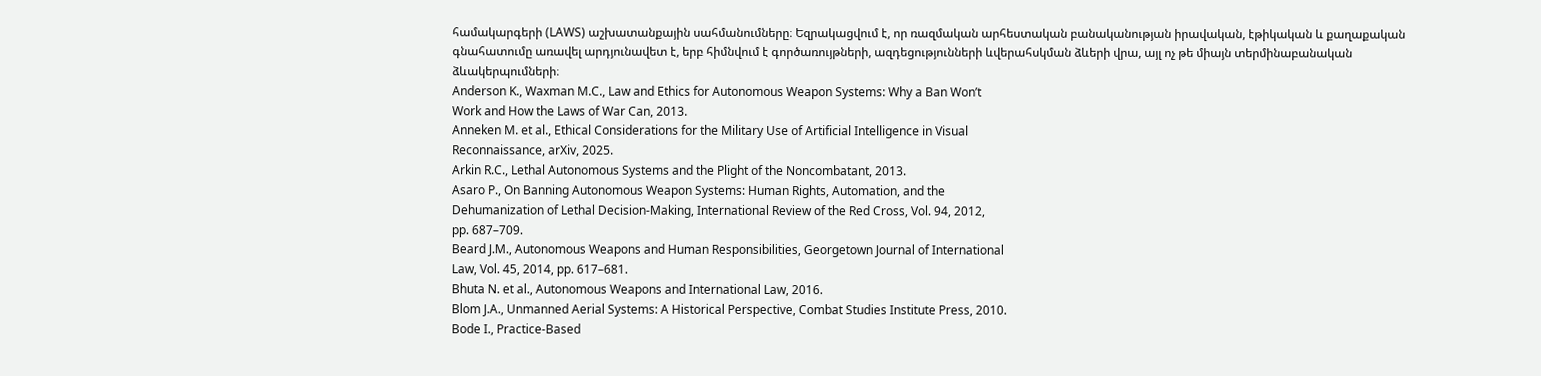համակարգերի (LAWS) աշխատանքային սահմանումները։ Եզրակացվում է, որ ռազմական արհեստական բանականության իրավական, էթիկական և քաղաքական գնահատումը առավել արդյունավետ է, երբ հիմնվում է գործառույթների, ազդեցությունների ևվերահսկման ձևերի վրա, այլ ոչ թե միայն տերմինաբանական ձևակերպումների։
Anderson K., Waxman M.C., Law and Ethics for Autonomous Weapon Systems: Why a Ban Won’t
Work and How the Laws of War Can, 2013.
Anneken M. et al., Ethical Considerations for the Military Use of Artificial Intelligence in Visual
Reconnaissance, arXiv, 2025.
Arkin R.C., Lethal Autonomous Systems and the Plight of the Noncombatant, 2013.
Asaro P., On Banning Autonomous Weapon Systems: Human Rights, Automation, and the
Dehumanization of Lethal Decision-Making, International Review of the Red Cross, Vol. 94, 2012,
pp. 687–709.
Beard J.M., Autonomous Weapons and Human Responsibilities, Georgetown Journal of International
Law, Vol. 45, 2014, pp. 617–681.
Bhuta N. et al., Autonomous Weapons and International Law, 2016.
Blom J.A., Unmanned Aerial Systems: A Historical Perspective, Combat Studies Institute Press, 2010.
Bode I., Practice-Based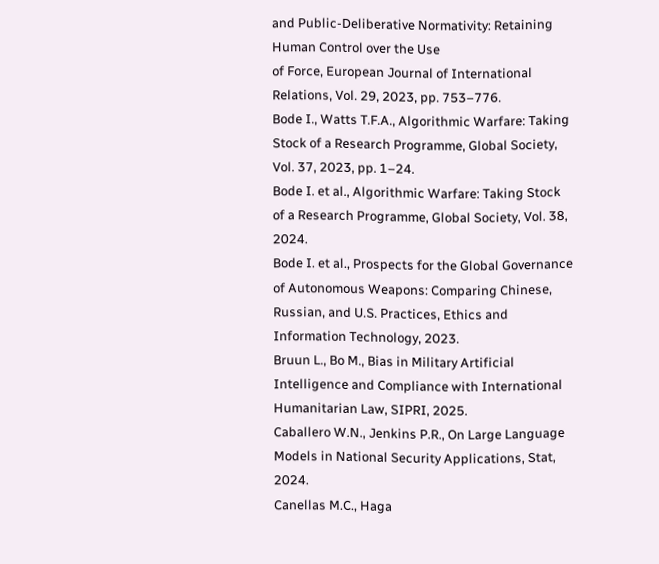and Public-Deliberative Normativity: Retaining Human Control over the Use
of Force, European Journal of International Relations, Vol. 29, 2023, pp. 753–776.
Bode I., Watts T.F.A., Algorithmic Warfare: Taking Stock of a Research Programme, Global Society,
Vol. 37, 2023, pp. 1–24.
Bode I. et al., Algorithmic Warfare: Taking Stock of a Research Programme, Global Society, Vol. 38,
2024.
Bode I. et al., Prospects for the Global Governance of Autonomous Weapons: Comparing Chinese,
Russian, and U.S. Practices, Ethics and Information Technology, 2023.
Bruun L., Bo M., Bias in Military Artificial Intelligence and Compliance with International
Humanitarian Law, SIPRI, 2025.
Caballero W.N., Jenkins P.R., On Large Language Models in National Security Applications, Stat,
2024.
Canellas M.C., Haga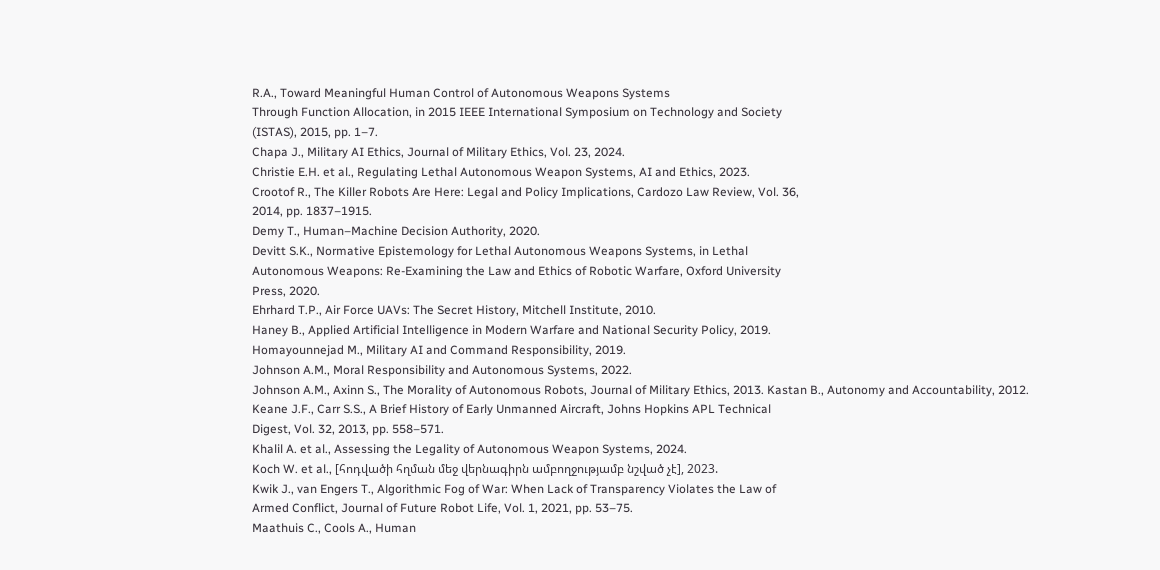R.A., Toward Meaningful Human Control of Autonomous Weapons Systems
Through Function Allocation, in 2015 IEEE International Symposium on Technology and Society
(ISTAS), 2015, pp. 1–7.
Chapa J., Military AI Ethics, Journal of Military Ethics, Vol. 23, 2024.
Christie E.H. et al., Regulating Lethal Autonomous Weapon Systems, AI and Ethics, 2023.
Crootof R., The Killer Robots Are Here: Legal and Policy Implications, Cardozo Law Review, Vol. 36,
2014, pp. 1837–1915.
Demy T., Human–Machine Decision Authority, 2020.
Devitt S.K., Normative Epistemology for Lethal Autonomous Weapons Systems, in Lethal
Autonomous Weapons: Re-Examining the Law and Ethics of Robotic Warfare, Oxford University
Press, 2020.
Ehrhard T.P., Air Force UAVs: The Secret History, Mitchell Institute, 2010.
Haney B., Applied Artificial Intelligence in Modern Warfare and National Security Policy, 2019.
Homayounnejad M., Military AI and Command Responsibility, 2019.
Johnson A.M., Moral Responsibility and Autonomous Systems, 2022.
Johnson A.M., Axinn S., The Morality of Autonomous Robots, Journal of Military Ethics, 2013. Kastan B., Autonomy and Accountability, 2012.
Keane J.F., Carr S.S., A Brief History of Early Unmanned Aircraft, Johns Hopkins APL Technical
Digest, Vol. 32, 2013, pp. 558–571.
Khalil A. et al., Assessing the Legality of Autonomous Weapon Systems, 2024.
Koch W. et al., [հոդվածի հղման մեջ վերնագիրն ամբողջությամբ նշված չէ], 2023.
Kwik J., van Engers T., Algorithmic Fog of War: When Lack of Transparency Violates the Law of
Armed Conflict, Journal of Future Robot Life, Vol. 1, 2021, pp. 53–75.
Maathuis C., Cools A., Human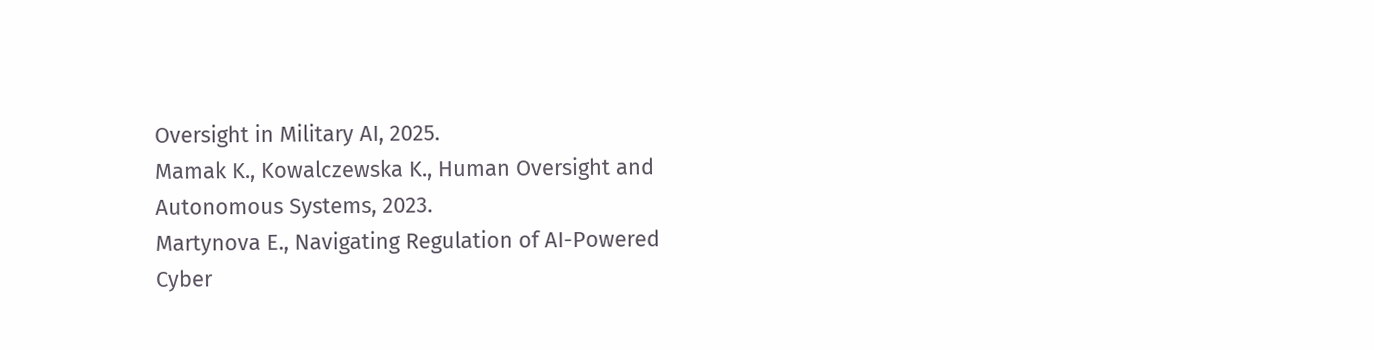Oversight in Military AI, 2025.
Mamak K., Kowalczewska K., Human Oversight and Autonomous Systems, 2023.
Martynova E., Navigating Regulation of AI-Powered Cyber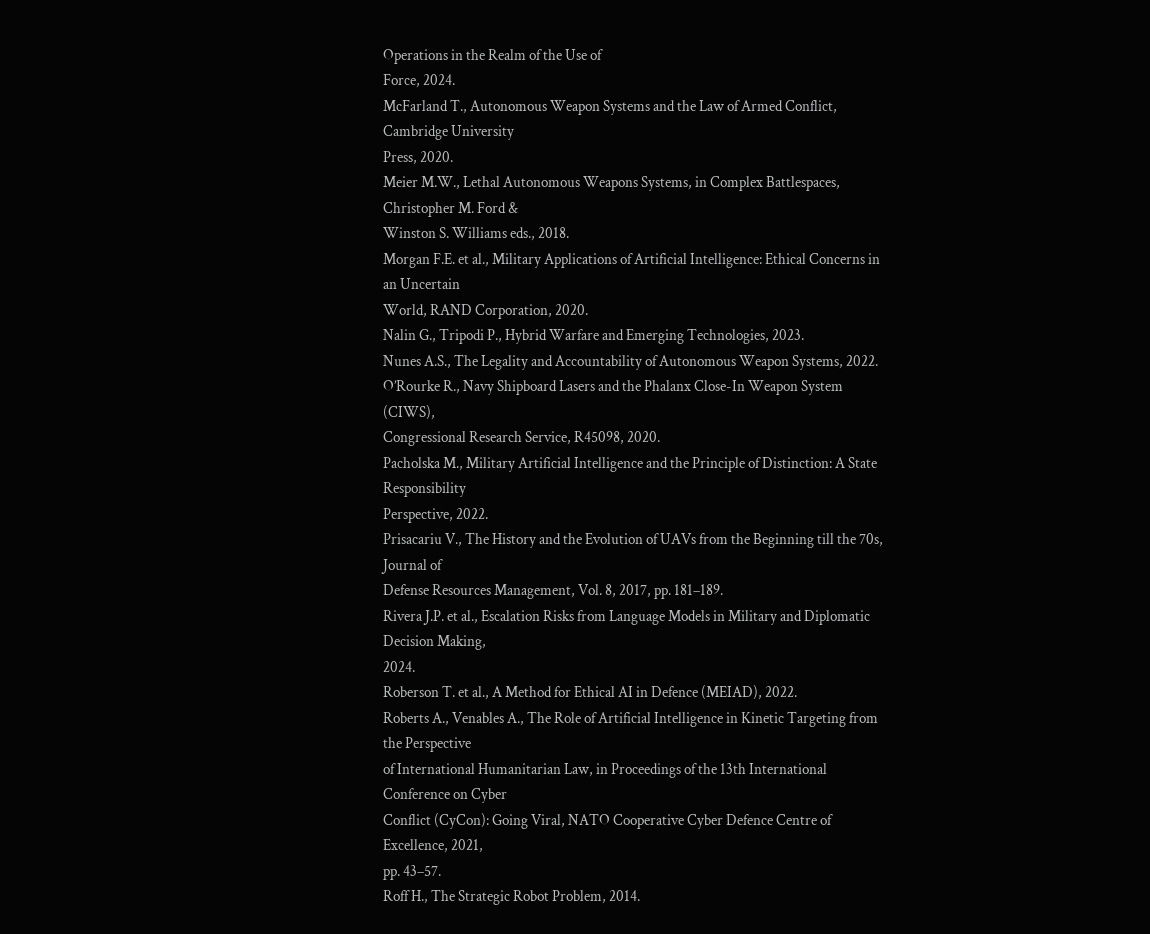Operations in the Realm of the Use of
Force, 2024.
McFarland T., Autonomous Weapon Systems and the Law of Armed Conflict, Cambridge University
Press, 2020.
Meier M.W., Lethal Autonomous Weapons Systems, in Complex Battlespaces, Christopher M. Ford &
Winston S. Williams eds., 2018.
Morgan F.E. et al., Military Applications of Artificial Intelligence: Ethical Concerns in an Uncertain
World, RAND Corporation, 2020.
Nalin G., Tripodi P., Hybrid Warfare and Emerging Technologies, 2023.
Nunes A.S., The Legality and Accountability of Autonomous Weapon Systems, 2022.
O’Rourke R., Navy Shipboard Lasers and the Phalanx Close-In Weapon System (CIWS),
Congressional Research Service, R45098, 2020.
Pacholska M., Military Artificial Intelligence and the Principle of Distinction: A State Responsibility
Perspective, 2022.
Prisacariu V., The History and the Evolution of UAVs from the Beginning till the 70s, Journal of
Defense Resources Management, Vol. 8, 2017, pp. 181–189.
Rivera J.P. et al., Escalation Risks from Language Models in Military and Diplomatic Decision Making,
2024.
Roberson T. et al., A Method for Ethical AI in Defence (MEIAD), 2022.
Roberts A., Venables A., The Role of Artificial Intelligence in Kinetic Targeting from the Perspective
of International Humanitarian Law, in Proceedings of the 13th International Conference on Cyber
Conflict (CyCon): Going Viral, NATO Cooperative Cyber Defence Centre of Excellence, 2021,
pp. 43–57.
Roff H., The Strategic Robot Problem, 2014.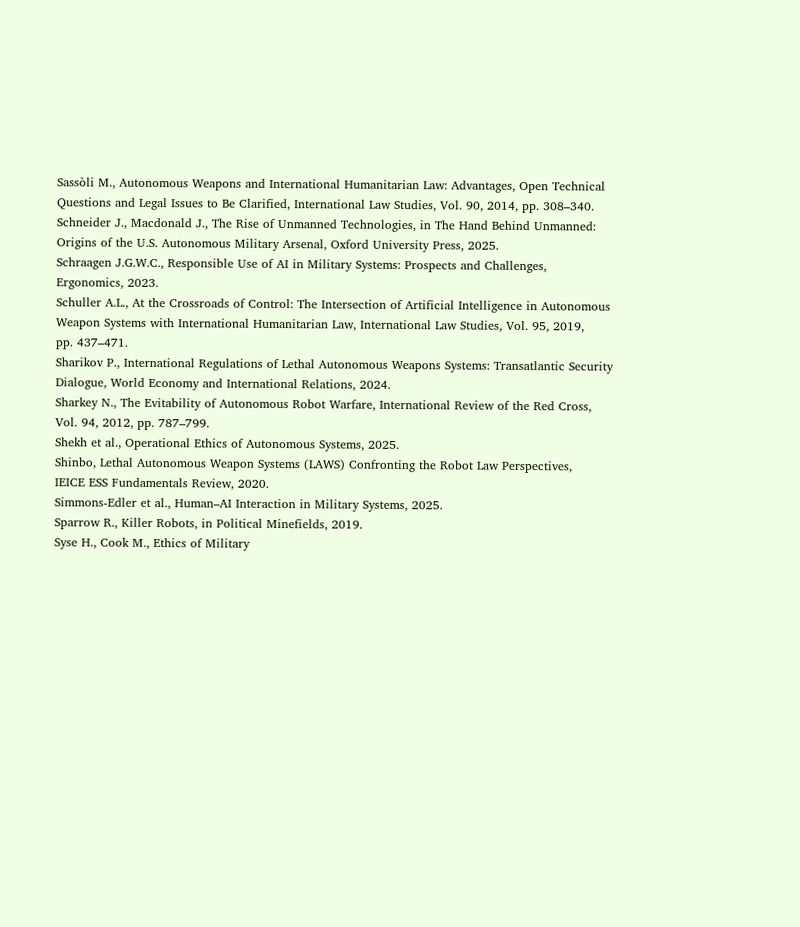Sassòli M., Autonomous Weapons and International Humanitarian Law: Advantages, Open Technical
Questions and Legal Issues to Be Clarified, International Law Studies, Vol. 90, 2014, pp. 308–340.
Schneider J., Macdonald J., The Rise of Unmanned Technologies, in The Hand Behind Unmanned:
Origins of the U.S. Autonomous Military Arsenal, Oxford University Press, 2025.
Schraagen J.G.W.C., Responsible Use of AI in Military Systems: Prospects and Challenges,
Ergonomics, 2023.
Schuller A.L., At the Crossroads of Control: The Intersection of Artificial Intelligence in Autonomous
Weapon Systems with International Humanitarian Law, International Law Studies, Vol. 95, 2019,
pp. 437–471.
Sharikov P., International Regulations of Lethal Autonomous Weapons Systems: Transatlantic Security
Dialogue, World Economy and International Relations, 2024.
Sharkey N., The Evitability of Autonomous Robot Warfare, International Review of the Red Cross,
Vol. 94, 2012, pp. 787–799.
Shekh et al., Operational Ethics of Autonomous Systems, 2025.
Shinbo, Lethal Autonomous Weapon Systems (LAWS) Confronting the Robot Law Perspectives,
IEICE ESS Fundamentals Review, 2020.
Simmons-Edler et al., Human–AI Interaction in Military Systems, 2025.
Sparrow R., Killer Robots, in Political Minefields, 2019.
Syse H., Cook M., Ethics of Military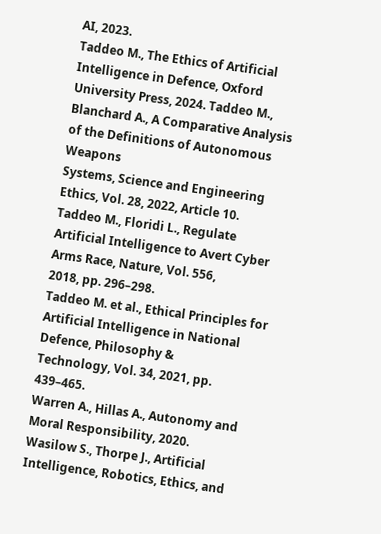AI, 2023.
Taddeo M., The Ethics of Artificial Intelligence in Defence, Oxford University Press, 2024. Taddeo M., Blanchard A., A Comparative Analysis of the Definitions of Autonomous Weapons
Systems, Science and Engineering Ethics, Vol. 28, 2022, Article 10.
Taddeo M., Floridi L., Regulate Artificial Intelligence to Avert Cyber Arms Race, Nature, Vol. 556,
2018, pp. 296–298.
Taddeo M. et al., Ethical Principles for Artificial Intelligence in National Defence, Philosophy &
Technology, Vol. 34, 2021, pp. 439–465.
Warren A., Hillas A., Autonomy and Moral Responsibility, 2020.
Wasilow S., Thorpe J., Artificial Intelligence, Robotics, Ethics, and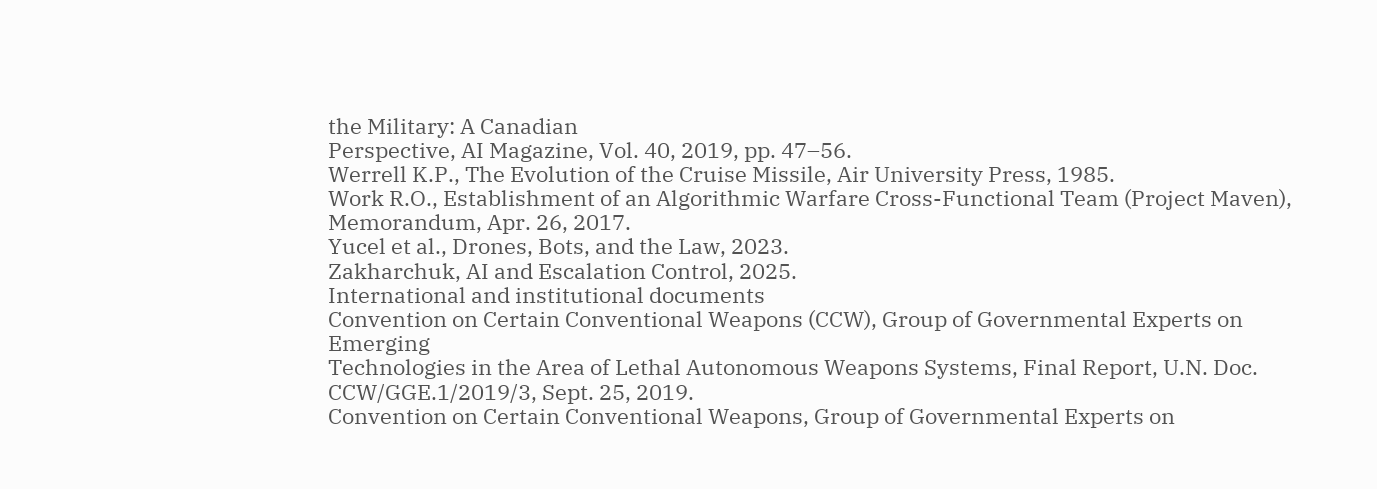the Military: A Canadian
Perspective, AI Magazine, Vol. 40, 2019, pp. 47–56.
Werrell K.P., The Evolution of the Cruise Missile, Air University Press, 1985.
Work R.O., Establishment of an Algorithmic Warfare Cross-Functional Team (Project Maven),
Memorandum, Apr. 26, 2017.
Yucel et al., Drones, Bots, and the Law, 2023.
Zakharchuk, AI and Escalation Control, 2025.
International and institutional documents
Convention on Certain Conventional Weapons (CCW), Group of Governmental Experts on Emerging
Technologies in the Area of Lethal Autonomous Weapons Systems, Final Report, U.N. Doc.
CCW/GGE.1/2019/3, Sept. 25, 2019.
Convention on Certain Conventional Weapons, Group of Governmental Experts on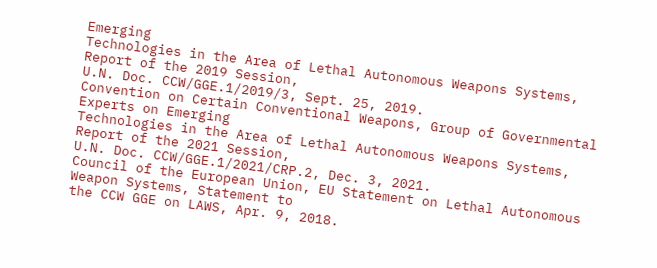Emerging
Technologies in the Area of Lethal Autonomous Weapons Systems, Report of the 2019 Session,
U.N. Doc. CCW/GGE.1/2019/3, Sept. 25, 2019.
Convention on Certain Conventional Weapons, Group of Governmental Experts on Emerging
Technologies in the Area of Lethal Autonomous Weapons Systems, Report of the 2021 Session,
U.N. Doc. CCW/GGE.1/2021/CRP.2, Dec. 3, 2021.
Council of the European Union, EU Statement on Lethal Autonomous Weapon Systems, Statement to
the CCW GGE on LAWS, Apr. 9, 2018.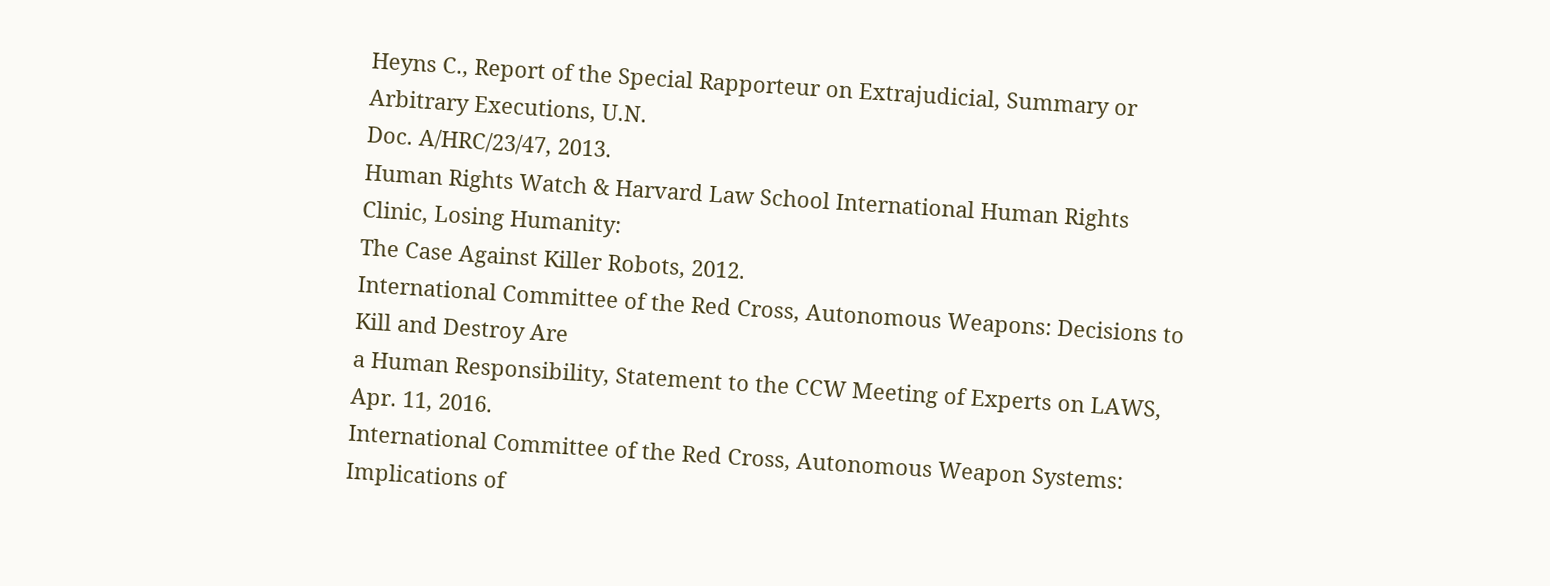Heyns C., Report of the Special Rapporteur on Extrajudicial, Summary or Arbitrary Executions, U.N.
Doc. A/HRC/23/47, 2013.
Human Rights Watch & Harvard Law School International Human Rights Clinic, Losing Humanity:
The Case Against Killer Robots, 2012.
International Committee of the Red Cross, Autonomous Weapons: Decisions to Kill and Destroy Are
a Human Responsibility, Statement to the CCW Meeting of Experts on LAWS, Apr. 11, 2016.
International Committee of the Red Cross, Autonomous Weapon Systems: Implications of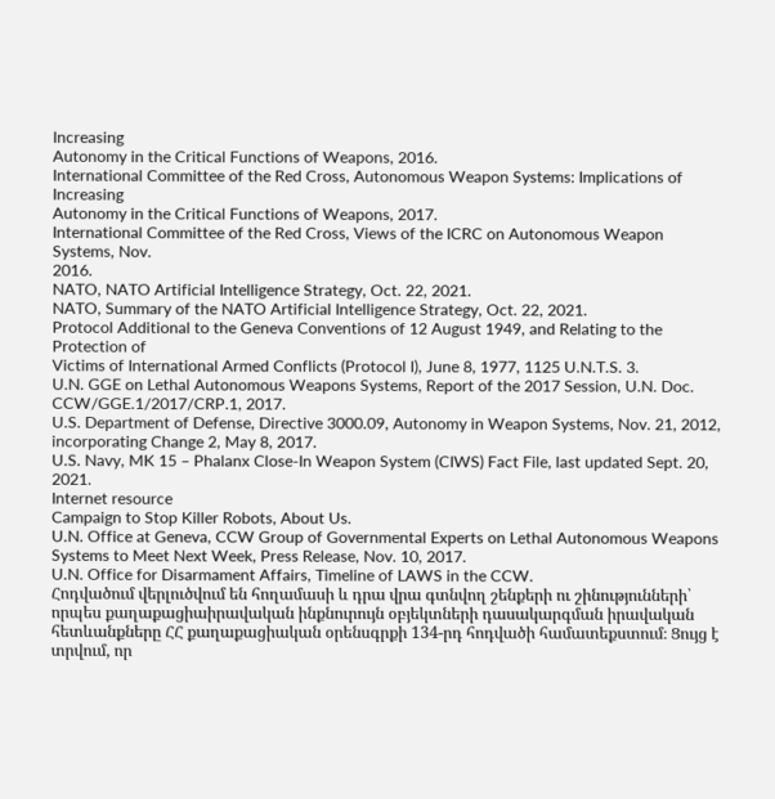Increasing
Autonomy in the Critical Functions of Weapons, 2016.
International Committee of the Red Cross, Autonomous Weapon Systems: Implications of Increasing
Autonomy in the Critical Functions of Weapons, 2017.
International Committee of the Red Cross, Views of the ICRC on Autonomous Weapon Systems, Nov.
2016.
NATO, NATO Artificial Intelligence Strategy, Oct. 22, 2021.
NATO, Summary of the NATO Artificial Intelligence Strategy, Oct. 22, 2021.
Protocol Additional to the Geneva Conventions of 12 August 1949, and Relating to the Protection of
Victims of International Armed Conflicts (Protocol I), June 8, 1977, 1125 U.N.T.S. 3.
U.N. GGE on Lethal Autonomous Weapons Systems, Report of the 2017 Session, U.N. Doc.
CCW/GGE.1/2017/CRP.1, 2017.
U.S. Department of Defense, Directive 3000.09, Autonomy in Weapon Systems, Nov. 21, 2012,
incorporating Change 2, May 8, 2017.
U.S. Navy, MK 15 – Phalanx Close-In Weapon System (CIWS) Fact File, last updated Sept. 20, 2021.
Internet resource
Campaign to Stop Killer Robots, About Us.
U.N. Office at Geneva, CCW Group of Governmental Experts on Lethal Autonomous Weapons
Systems to Meet Next Week, Press Release, Nov. 10, 2017.
U.N. Office for Disarmament Affairs, Timeline of LAWS in the CCW.
Հոդվածում վերլուծվում են հողամասի և դրա վրա գտնվող շենքերի ու շինությունների՝ որպես քաղաքացիաիրավական ինքնուրույն օբյեկտների դասակարգման իրավական հետևանքները ՀՀ քաղաքացիական օրենսգրքի 134-րդ հոդվածի համատեքստում։ Ցույց է տրվում, որ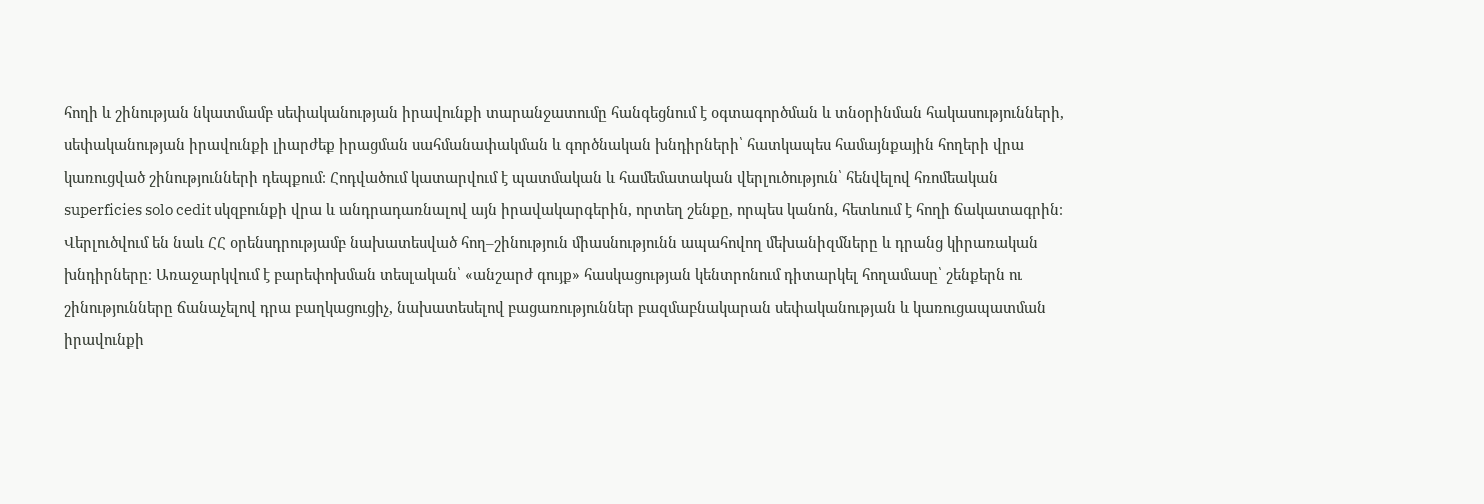հողի և շինության նկատմամբ սեփականության իրավունքի տարանջատումը հանգեցնում է օգտագործման և տնօրինման հակասությունների, սեփականության իրավունքի լիարժեք իրացման սահմանափակման և գործնական խնդիրների՝ հատկապես համայնքային հողերի վրա կառուցված շինությունների դեպքում։ Հոդվածում կատարվում է պատմական և համեմատական վերլուծություն՝ հենվելով հռոմեական superficies solo cedit սկզբունքի վրա և անդրադառնալով այն իրավակարգերին, որտեղ շենքը, որպես կանոն, հետևում է հողի ճակատագրին։ Վերլուծվում են նաև ՀՀ օրենսդրությամբ նախատեսված հող–շինություն միասնությունն ապահովող մեխանիզմները և դրանց կիրառական խնդիրները։ Առաջարկվում է բարեփոխման տեսլական՝ «անշարժ գույք» հասկացության կենտրոնում դիտարկել հողամասը՝ շենքերն ու շինությունները ճանաչելով դրա բաղկացուցիչ, նախատեսելով բացառություններ բազմաբնակարան սեփականության և կառուցապատման իրավունքի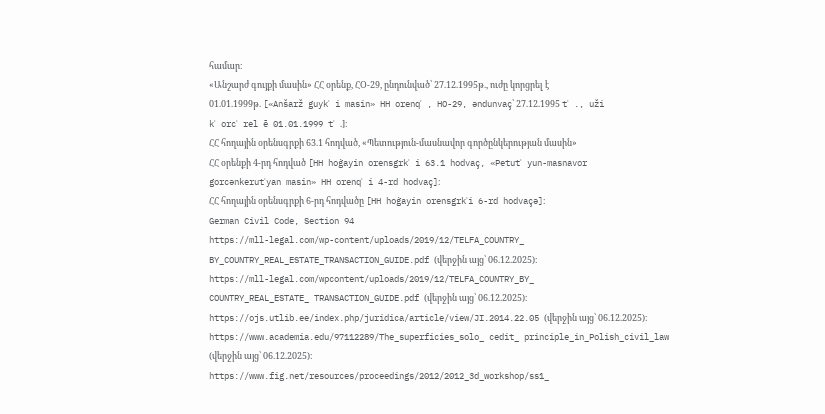համար։
«Անշարժ գույքի մասին» ՀՀ օրենք, ՀՕ-29, ընդունված՝ 27.12.1995թ., ուժը կորցրել է
01.01.1999թ. [«Anšarž guykʿ i masin» HH orenqʿ , HO-29, əndunvaç՝ 27.12.1995 tʿ ., uži
kʿ orcʿ rel ē 01.01.1999 tʿ .]։
ՀՀ հողային օրենսգրքի 63.1 հոդված, «Պետություն-մասնավոր գործընկերության մասին»
ՀՀ օրենքի 4-րդ հոդված [HH hoġayin orensgrkʿ i 63.1 hodvaç, «Petutʿ yun-masnavor
gorcənkerutʿyan masin» HH orenqʿ i 4-rd hodvaç]։
ՀՀ հողային օրենսգրքի 6-րդ հոդվածը [HH hoġayin orensgrkʿi 6-rd hodvaçə]։
German Civil Code, Section 94
https://mll-legal.com/wp-content/uploads/2019/12/TELFA_COUNTRY_
BY_COUNTRY_REAL_ESTATE_TRANSACTION_GUIDE.pdf (վերջին այց՝ 06.12.2025)։
https://mll-legal.com/wpcontent/uploads/2019/12/TELFA_COUNTRY_BY_
COUNTRY_REAL_ESTATE_ TRANSACTION_GUIDE.pdf (վերջին այց՝ 06.12.2025)։
https://ojs.utlib.ee/index.php/juridica/article/view/JI.2014.22.05 (վերջին այց՝ 06.12.2025)։
https://www.academia.edu/97112289/The_superficies_solo_ cedit_ principle_in_Polish_civil_law
(վերջին այց՝ 06.12.2025)։
https://www.fig.net/resources/proceedings/2012/2012_3d_workshop/ss1_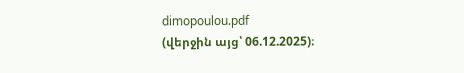dimopoulou.pdf
(վերջին այց՝ 06.12.2025)։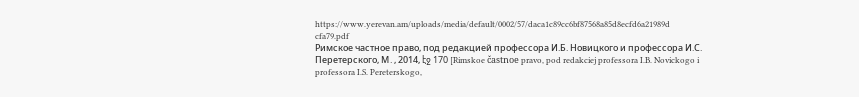https://www.yerevan.am/uploads/media/default/0002/57/daca1c89cc6bf87568a85d8ecfd6a21989d
cfa79.pdf
Римское частное право, под редакцией профессора И.Б. Новицкого и профессора И.С.
Перетерского, М․, 2014, էջ 170 [Rimskoe častnoe pravo, pod redakciej professora I.B. Novickogo i
professora I.S. Pereterskogo,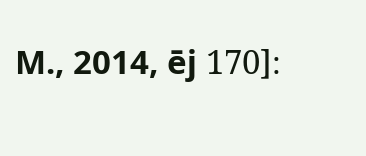M., 2014, ēj 170]։